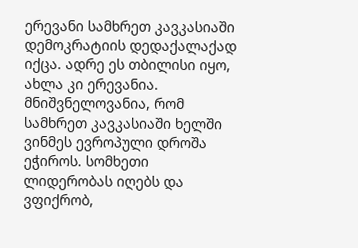ერევანი სამხრეთ კავკასიაში დემოკრატიის დედაქალაქად იქცა. ადრე ეს თბილისი იყო, ახლა კი ერევანია. მნიშვნელოვანია, რომ სამხრეთ კავკასიაში ხელში ვინმეს ევროპული დროშა ეჭიროს. სომხეთი ლიდერობას იღებს და ვფიქრობ,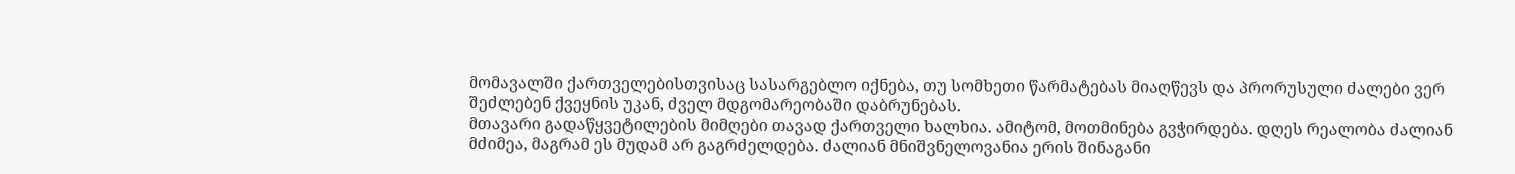მომავალში ქართველებისთვისაც სასარგებლო იქნება, თუ სომხეთი წარმატებას მიაღწევს და პრორუსული ძალები ვერ შეძლებენ ქვეყნის უკან, ძველ მდგომარეობაში დაბრუნებას.
მთავარი გადაწყვეტილების მიმღები თავად ქართველი ხალხია. ამიტომ, მოთმინება გვჭირდება. დღეს რეალობა ძალიან მძიმეა, მაგრამ ეს მუდამ არ გაგრძელდება. ძალიან მნიშვნელოვანია ერის შინაგანი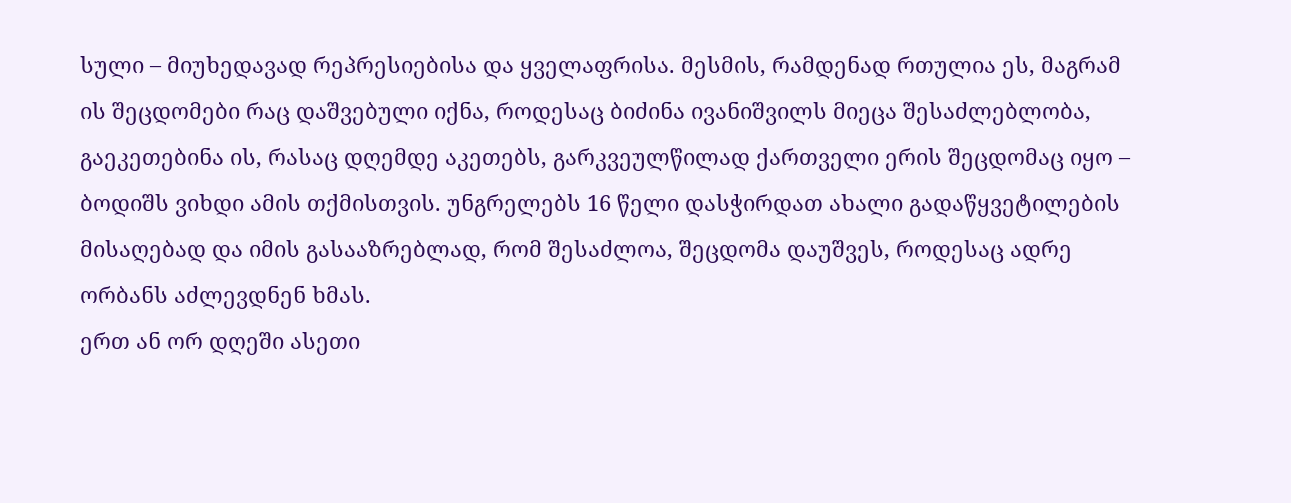სული – მიუხედავად რეპრესიებისა და ყველაფრისა. მესმის, რამდენად რთულია ეს, მაგრამ ის შეცდომები რაც დაშვებული იქნა, როდესაც ბიძინა ივანიშვილს მიეცა შესაძლებლობა, გაეკეთებინა ის, რასაც დღემდე აკეთებს, გარკვეულწილად ქართველი ერის შეცდომაც იყო – ბოდიშს ვიხდი ამის თქმისთვის. უნგრელებს 16 წელი დასჭირდათ ახალი გადაწყვეტილების მისაღებად და იმის გასააზრებლად, რომ შესაძლოა, შეცდომა დაუშვეს, როდესაც ადრე ორბანს აძლევდნენ ხმას.
ერთ ან ორ დღეში ასეთი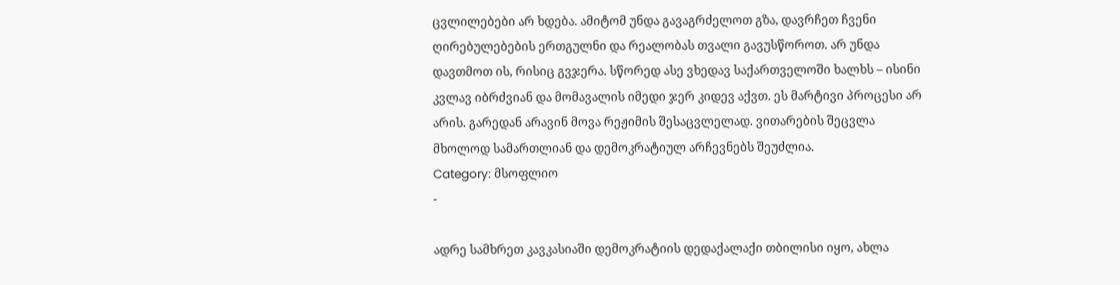ცვლილებები არ ხდება. ამიტომ უნდა გავაგრძელოთ გზა, დავრჩეთ ჩვენი ღირებულებების ერთგულნი და რეალობას თვალი გავუსწოროთ. არ უნდა დავთმოთ ის, რისიც გვჯერა. სწორედ ასე ვხედავ საქართველოში ხალხს – ისინი კვლავ იბრძვიან და მომავალის იმედი ჯერ კიდევ აქვთ. ეს მარტივი პროცესი არ არის. გარედან არავინ მოვა რეჟიმის შესაცვლელად. ვითარების შეცვლა მხოლოდ სამართლიან და დემოკრატიულ არჩევნებს შეუძლია.
Category: მსოფლიო
-

ადრე სამხრეთ კავკასიაში დემოკრატიის დედაქალაქი თბილისი იყო, ახლა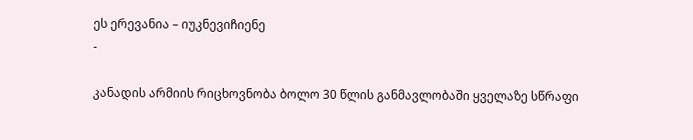ეს ერევანია – იუკნევიჩიენე
-

კანადის არმიის რიცხოვნობა ბოლო 30 წლის განმავლობაში ყველაზე სწრაფი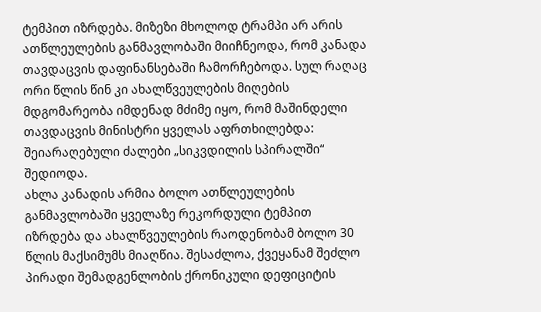ტემპით იზრდება. მიზეზი მხოლოდ ტრამპი არ არის
ათწლეულების განმავლობაში მიიჩნეოდა, რომ კანადა თავდაცვის დაფინანსებაში ჩამორჩებოდა. სულ რაღაც ორი წლის წინ კი ახალწვეულების მიღების მდგომარეობა იმდენად მძიმე იყო, რომ მაშინდელი თავდაცვის მინისტრი ყველას აფრთხილებდა: შეიარაღებული ძალები „სიკვდილის სპირალში“ შედიოდა.
ახლა კანადის არმია ბოლო ათწლეულების განმავლობაში ყველაზე რეკორდული ტემპით იზრდება და ახალწვეულების რაოდენობამ ბოლო 30 წლის მაქსიმუმს მიაღწია. შესაძლოა, ქვეყანამ შეძლო პირადი შემადგენლობის ქრონიკული დეფიციტის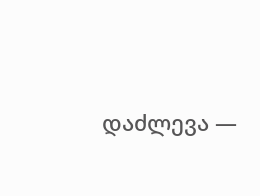დაძლევა —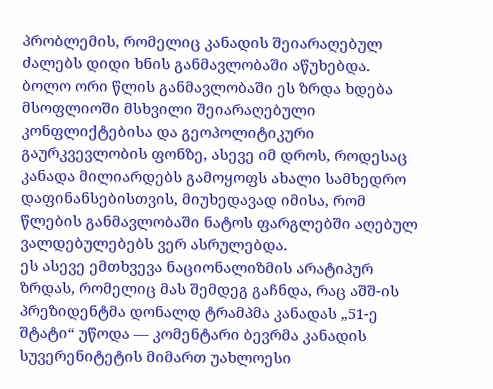პრობლემის, რომელიც კანადის შეიარაღებულ ძალებს დიდი ხნის განმავლობაში აწუხებდა.
ბოლო ორი წლის განმავლობაში ეს ზრდა ხდება მსოფლიოში მსხვილი შეიარაღებული კონფლიქტებისა და გეოპოლიტიკური გაურკვევლობის ფონზე, ასევე იმ დროს, როდესაც კანადა მილიარდებს გამოყოფს ახალი სამხედრო დაფინანსებისთვის, მიუხედავად იმისა, რომ წლების განმავლობაში ნატოს ფარგლებში აღებულ ვალდებულებებს ვერ ასრულებდა.
ეს ასევე ემთხვევა ნაციონალიზმის არატიპურ ზრდას, რომელიც მას შემდეგ გაჩნდა, რაც აშშ-ის პრეზიდენტმა დონალდ ტრამპმა კანადას „51-ე შტატი“ უწოდა — კომენტარი ბევრმა კანადის სუვერენიტეტის მიმართ უახლოესი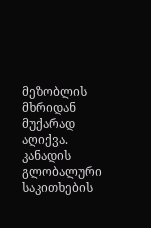მეზობლის მხრიდან მუქარად აღიქვა.
კანადის გლობალური საკითხების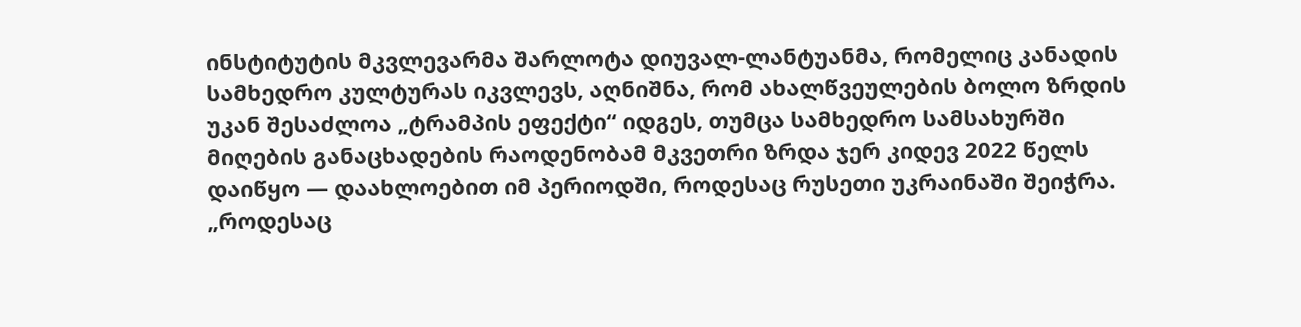ინსტიტუტის მკვლევარმა შარლოტა დიუვალ-ლანტუანმა, რომელიც კანადის სამხედრო კულტურას იკვლევს, აღნიშნა, რომ ახალწვეულების ბოლო ზრდის უკან შესაძლოა „ტრამპის ეფექტი“ იდგეს, თუმცა სამხედრო სამსახურში მიღების განაცხადების რაოდენობამ მკვეთრი ზრდა ჯერ კიდევ 2022 წელს დაიწყო — დაახლოებით იმ პერიოდში, როდესაც რუსეთი უკრაინაში შეიჭრა.
„როდესაც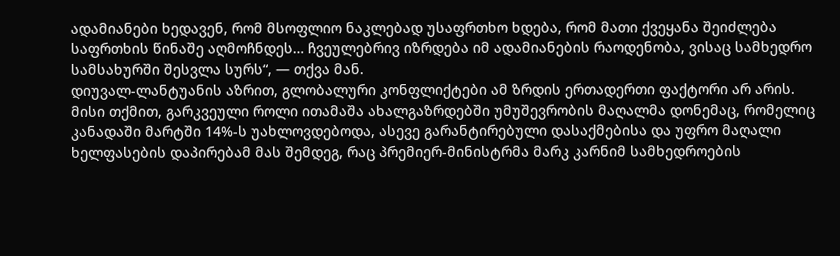ადამიანები ხედავენ, რომ მსოფლიო ნაკლებად უსაფრთხო ხდება, რომ მათი ქვეყანა შეიძლება საფრთხის წინაშე აღმოჩნდეს… ჩვეულებრივ იზრდება იმ ადამიანების რაოდენობა, ვისაც სამხედრო სამსახურში შესვლა სურს“, — თქვა მან.
დიუვალ-ლანტუანის აზრით, გლობალური კონფლიქტები ამ ზრდის ერთადერთი ფაქტორი არ არის. მისი თქმით, გარკვეული როლი ითამაშა ახალგაზრდებში უმუშევრობის მაღალმა დონემაც, რომელიც კანადაში მარტში 14%-ს უახლოვდებოდა, ასევე გარანტირებული დასაქმებისა და უფრო მაღალი ხელფასების დაპირებამ მას შემდეგ, რაც პრემიერ-მინისტრმა მარკ კარნიმ სამხედროების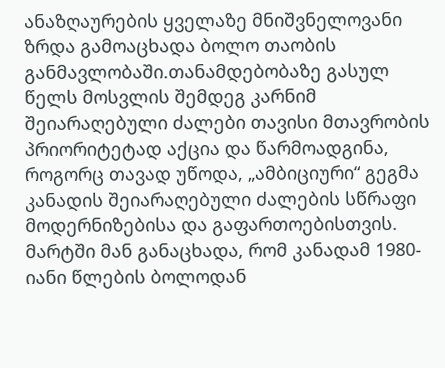ანაზღაურების ყველაზე მნიშვნელოვანი ზრდა გამოაცხადა ბოლო თაობის განმავლობაში.თანამდებობაზე გასულ წელს მოსვლის შემდეგ კარნიმ შეიარაღებული ძალები თავისი მთავრობის პრიორიტეტად აქცია და წარმოადგინა, როგორც თავად უწოდა, „ამბიციური“ გეგმა კანადის შეიარაღებული ძალების სწრაფი მოდერნიზებისა და გაფართოებისთვის.
მარტში მან განაცხადა, რომ კანადამ 1980-იანი წლების ბოლოდან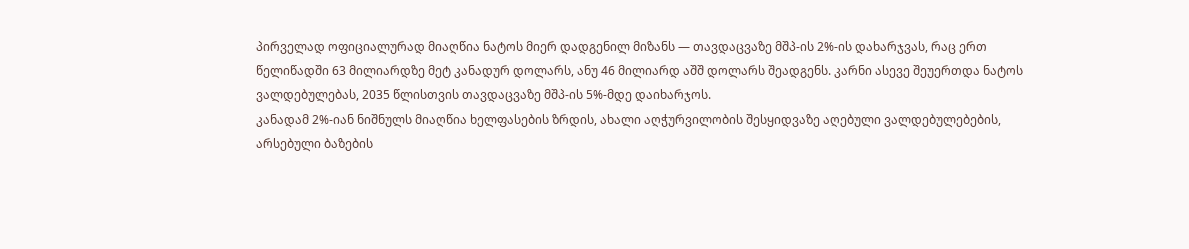პირველად ოფიციალურად მიაღწია ნატოს მიერ დადგენილ მიზანს — თავდაცვაზე მშპ-ის 2%-ის დახარჯვას, რაც ერთ წელიწადში 63 მილიარდზე მეტ კანადურ დოლარს, ანუ 46 მილიარდ აშშ დოლარს შეადგენს. კარნი ასევე შეუერთდა ნატოს ვალდებულებას, 2035 წლისთვის თავდაცვაზე მშპ-ის 5%-მდე დაიხარჯოს.
კანადამ 2%-იან ნიშნულს მიაღწია ხელფასების ზრდის, ახალი აღჭურვილობის შესყიდვაზე აღებული ვალდებულებების, არსებული ბაზების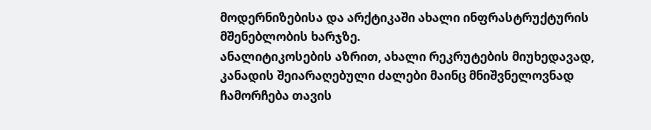მოდერნიზებისა და არქტიკაში ახალი ინფრასტრუქტურის მშენებლობის ხარჯზე.
ანალიტიკოსების აზრით, ახალი რეკრუტების მიუხედავად, კანადის შეიარაღებული ძალები მაინც მნიშვნელოვნად ჩამორჩება თავის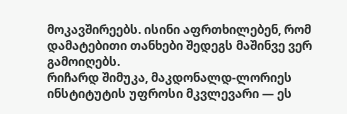მოკავშირეებს. ისინი აფრთხილებენ, რომ დამატებითი თანხები შედეგს მაშინვე ვერ გამოიღებს.
რიჩარდ შიმუკა, მაკდონალდ-ლორიეს ინსტიტუტის უფროსი მკვლევარი — ეს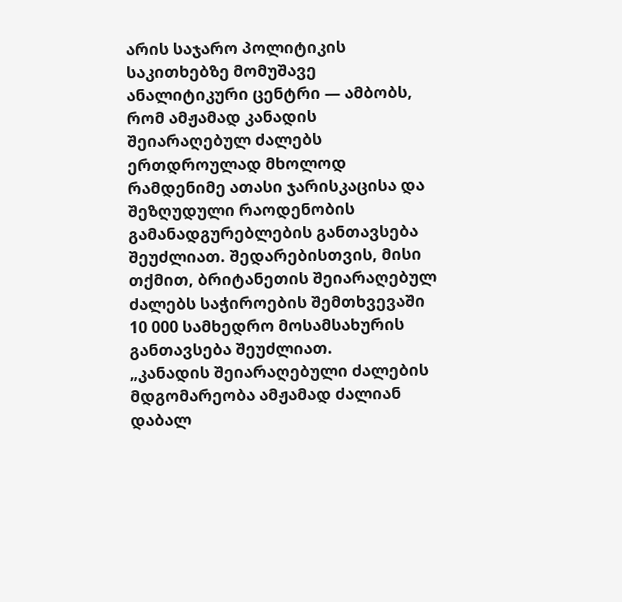არის საჯარო პოლიტიკის საკითხებზე მომუშავე ანალიტიკური ცენტრი — ამბობს, რომ ამჟამად კანადის შეიარაღებულ ძალებს ერთდროულად მხოლოდ რამდენიმე ათასი ჯარისკაცისა და შეზღუდული რაოდენობის გამანადგურებლების განთავსება შეუძლიათ. შედარებისთვის, მისი თქმით, ბრიტანეთის შეიარაღებულ ძალებს საჭიროების შემთხვევაში 10 000 სამხედრო მოსამსახურის განთავსება შეუძლიათ.
„კანადის შეიარაღებული ძალების მდგომარეობა ამჟამად ძალიან დაბალ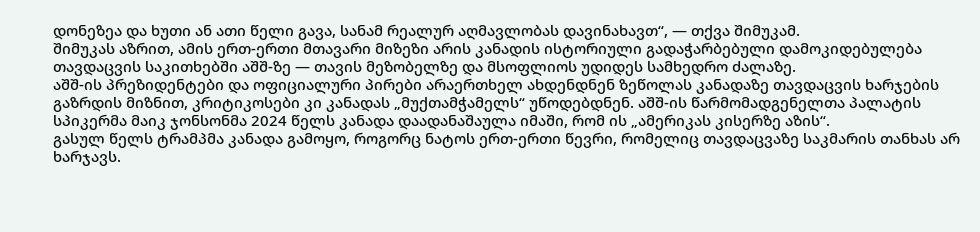დონეზეა და ხუთი ან ათი წელი გავა, სანამ რეალურ აღმავლობას დავინახავთ“, — თქვა შიმუკამ.
შიმუკას აზრით, ამის ერთ-ერთი მთავარი მიზეზი არის კანადის ისტორიული გადაჭარბებული დამოკიდებულება თავდაცვის საკითხებში აშშ-ზე — თავის მეზობელზე და მსოფლიოს უდიდეს სამხედრო ძალაზე.
აშშ-ის პრეზიდენტები და ოფიციალური პირები არაერთხელ ახდენდნენ ზეწოლას კანადაზე თავდაცვის ხარჯების გაზრდის მიზნით, კრიტიკოსები კი კანადას „მუქთამჭამელს“ უწოდებდნენ. აშშ-ის წარმომადგენელთა პალატის სპიკერმა მაიკ ჯონსონმა 2024 წელს კანადა დაადანაშაულა იმაში, რომ ის „ამერიკას კისერზე აზის“.
გასულ წელს ტრამპმა კანადა გამოყო, როგორც ნატოს ერთ-ერთი წევრი, რომელიც თავდაცვაზე საკმარის თანხას არ ხარჯავს.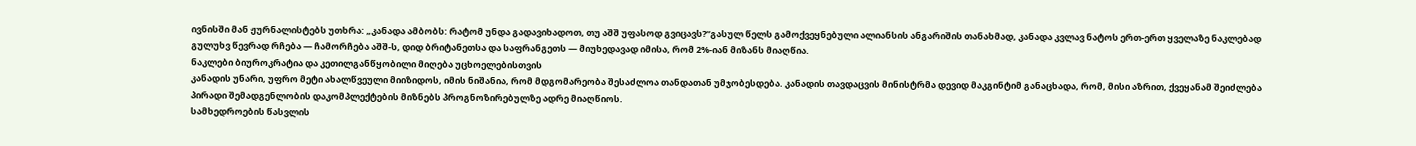ივნისში მან ჟურნალისტებს უთხრა: „კანადა ამბობს: რატომ უნდა გადავიხადოთ, თუ აშშ უფასოდ გვიცავს?“გასულ წელს გამოქვეყნებული ალიანსის ანგარიშის თანახმად, კანადა კვლავ ნატოს ერთ-ერთ ყველაზე ნაკლებად გულუხვ წევრად რჩება — ჩამორჩება აშშ-ს, დიდ ბრიტანეთსა და საფრანგეთს — მიუხედავად იმისა, რომ 2%-იან მიზანს მიაღწია.
ნაკლები ბიუროკრატია და კეთილგანწყობილი მიღება უცხოელებისთვის
კანადის უნარი, უფრო მეტი ახალწვეული მიიზიდოს, იმის ნიშანია, რომ მდგომარეობა შესაძლოა თანდათან უმჯობესდება. კანადის თავდაცვის მინისტრმა დევიდ მაკგინტიმ განაცხადა, რომ, მისი აზრით, ქვეყანამ შეიძლება პირადი შემადგენლობის დაკომპლექტების მიზნებს პროგნოზირებულზე ადრე მიაღწიოს.
სამხედროების წასვლის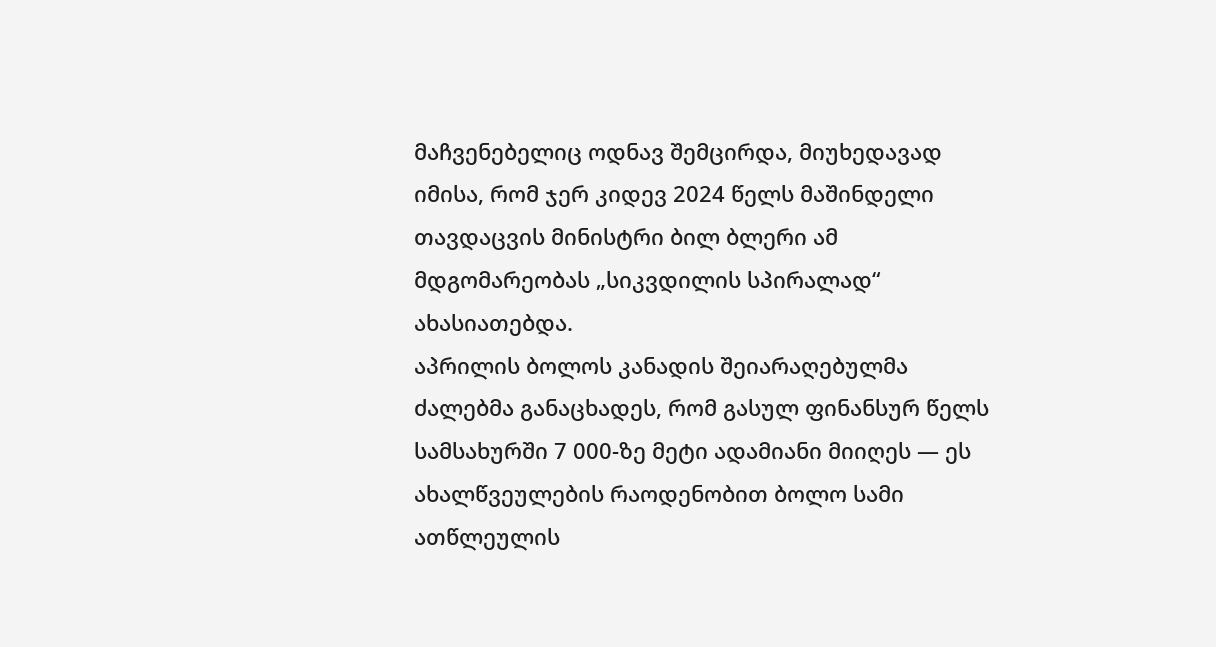მაჩვენებელიც ოდნავ შემცირდა, მიუხედავად იმისა, რომ ჯერ კიდევ 2024 წელს მაშინდელი თავდაცვის მინისტრი ბილ ბლერი ამ მდგომარეობას „სიკვდილის სპირალად“ ახასიათებდა.
აპრილის ბოლოს კანადის შეიარაღებულმა ძალებმა განაცხადეს, რომ გასულ ფინანსურ წელს სამსახურში 7 000-ზე მეტი ადამიანი მიიღეს — ეს ახალწვეულების რაოდენობით ბოლო სამი ათწლეულის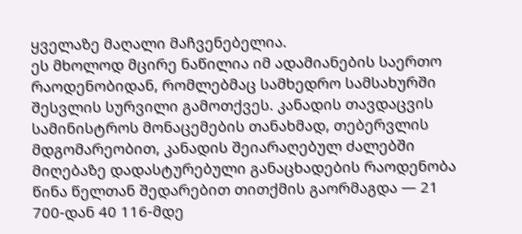ყველაზე მაღალი მაჩვენებელია.
ეს მხოლოდ მცირე ნაწილია იმ ადამიანების საერთო რაოდენობიდან, რომლებმაც სამხედრო სამსახურში შესვლის სურვილი გამოთქვეს. კანადის თავდაცვის სამინისტროს მონაცემების თანახმად, თებერვლის მდგომარეობით, კანადის შეიარაღებულ ძალებში მიღებაზე დადასტურებული განაცხადების რაოდენობა წინა წელთან შედარებით თითქმის გაორმაგდა — 21 700-დან 40 116-მდე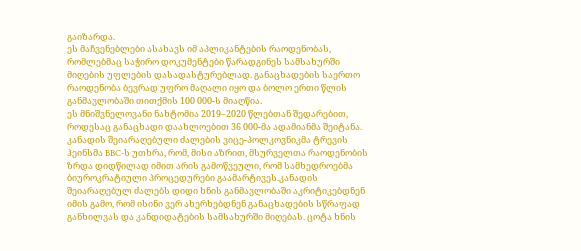გაიზარდა.
ეს მაჩვენებლები ასახავს იმ აპლიკანტების რაოდენობას, რომლებმაც საჭირო დოკუმენტები წარადგინეს სამსახურში მიღების უფლების დასადასტურებლად. განაცხადების საერთო რაოდენობა ბევრად უფრო მაღალი იყო და ბოლო ერთი წლის განმავლობაში თითქმის 100 000-ს მიაღწია.
ეს მნიშვნელოვანი ნახტომია 2019–2020 წლებთან შედარებით, როდესაც განაცხადი დაახლოებით 36 000-მა ადამიანმა შეიტანა.
კანადის შეიარაღებული ძალების ვიცე-პოლკოვნიკმა ტრევის ჰეინსმა BBC-ს უთხრა, რომ, მისი აზრით, მსურველთა რაოდენობის ზრდა დიდწილად იმით არის გამოწვეული, რომ სამხედროებმა ბიუროკრატიული პროცედურები გაამარტივეს.კანადის შეიარაღებულ ძალებს დიდი ხნის განმავლობაში აკრიტიკებდნენ იმის გამო, რომ ისინი ვერ ახერხებდნენ განაცხადების სწრაფად განხილვას და კანდიდატების სამსახურში მიღებას. ცოტა ხნის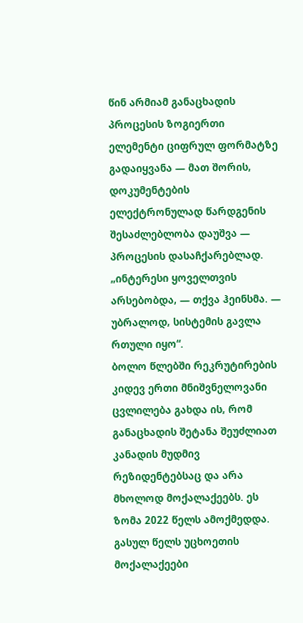წინ არმიამ განაცხადის პროცესის ზოგიერთი ელემენტი ციფრულ ფორმატზე გადაიყვანა — მათ შორის, დოკუმენტების ელექტრონულად წარდგენის შესაძლებლობა დაუშვა — პროცესის დასაჩქარებლად.
„ინტერესი ყოველთვის არსებობდა, — თქვა ჰეინსმა. — უბრალოდ, სისტემის გავლა რთული იყო“.
ბოლო წლებში რეკრუტირების კიდევ ერთი მნიშვნელოვანი ცვლილება გახდა ის, რომ განაცხადის შეტანა შეუძლიათ კანადის მუდმივ რეზიდენტებსაც და არა მხოლოდ მოქალაქეებს. ეს ზომა 2022 წელს ამოქმედდა. გასულ წელს უცხოეთის მოქალაქეები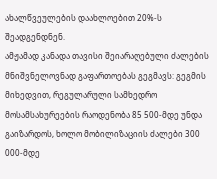ახალწვეულების დაახლოებით 20%-ს შეადგენდნენ.
ამჟამად კანადა თავისი შეიარაღებული ძალების მნიშვნელოვნად გაფართოებას გეგმავს: გეგმის მიხედვით, რეგულარული სამხედრო მოსამსახურეების რაოდენობა 85 500-მდე უნდა გაიზარდოს, ხოლო მობილიზაციის ძალები 300 000-მდე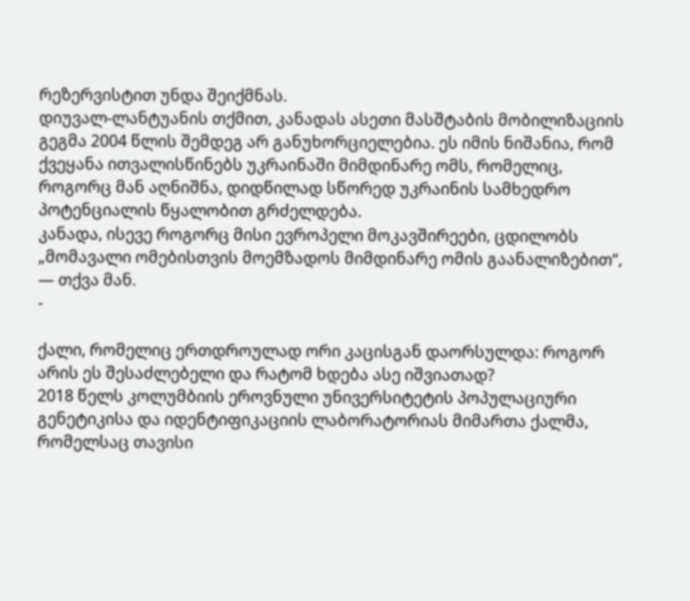რეზერვისტით უნდა შეიქმნას.
დიუვალ-ლანტუანის თქმით, კანადას ასეთი მასშტაბის მობილიზაციის გეგმა 2004 წლის შემდეგ არ განუხორციელებია. ეს იმის ნიშანია, რომ ქვეყანა ითვალისწინებს უკრაინაში მიმდინარე ომს, რომელიც, როგორც მან აღნიშნა, დიდწილად სწორედ უკრაინის სამხედრო პოტენციალის წყალობით გრძელდება.
კანადა, ისევე როგორც მისი ევროპელი მოკავშირეები, ცდილობს „მომავალი ომებისთვის მოემზადოს მიმდინარე ომის გაანალიზებით“, — თქვა მან.
-

ქალი, რომელიც ერთდროულად ორი კაცისგან დაორსულდა: როგორ არის ეს შესაძლებელი და რატომ ხდება ასე იშვიათად?
2018 წელს კოლუმბიის ეროვნული უნივერსიტეტის პოპულაციური გენეტიკისა და იდენტიფიკაციის ლაბორატორიას მიმართა ქალმა, რომელსაც თავისი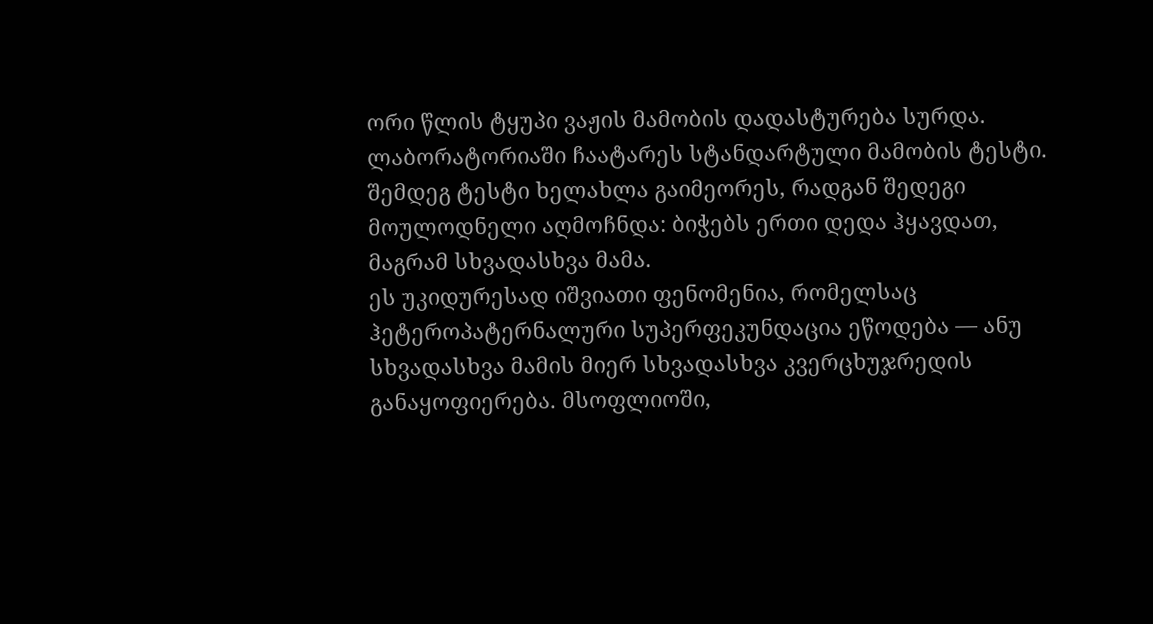ორი წლის ტყუპი ვაჟის მამობის დადასტურება სურდა.
ლაბორატორიაში ჩაატარეს სტანდარტული მამობის ტესტი. შემდეგ ტესტი ხელახლა გაიმეორეს, რადგან შედეგი მოულოდნელი აღმოჩნდა: ბიჭებს ერთი დედა ჰყავდათ, მაგრამ სხვადასხვა მამა.
ეს უკიდურესად იშვიათი ფენომენია, რომელსაც ჰეტეროპატერნალური სუპერფეკუნდაცია ეწოდება — ანუ სხვადასხვა მამის მიერ სხვადასხვა კვერცხუჯრედის განაყოფიერება. მსოფლიოში,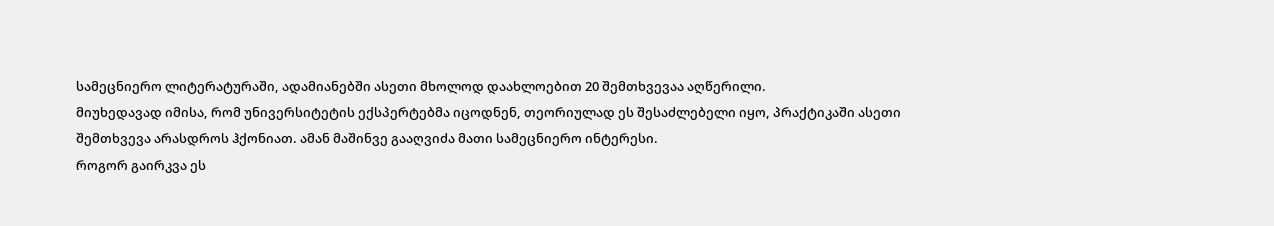სამეცნიერო ლიტერატურაში, ადამიანებში ასეთი მხოლოდ დაახლოებით 20 შემთხვევაა აღწერილი.
მიუხედავად იმისა, რომ უნივერსიტეტის ექსპერტებმა იცოდნენ, თეორიულად ეს შესაძლებელი იყო, პრაქტიკაში ასეთი შემთხვევა არასდროს ჰქონიათ. ამან მაშინვე გააღვიძა მათი სამეცნიერო ინტერესი.
როგორ გაირკვა ეს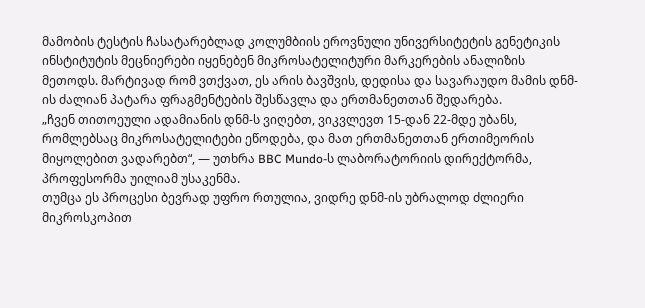მამობის ტესტის ჩასატარებლად კოლუმბიის ეროვნული უნივერსიტეტის გენეტიკის ინსტიტუტის მეცნიერები იყენებენ მიკროსატელიტური მარკერების ანალიზის მეთოდს. მარტივად რომ ვთქვათ, ეს არის ბავშვის, დედისა და სავარაუდო მამის დნმ-ის ძალიან პატარა ფრაგმენტების შესწავლა და ერთმანეთთან შედარება.
„ჩვენ თითოეული ადამიანის დნმ-ს ვიღებთ, ვიკვლევთ 15-დან 22-მდე უბანს, რომლებსაც მიკროსატელიტები ეწოდება, და მათ ერთმანეთთან ერთიმეორის მიყოლებით ვადარებთ“, — უთხრა BBC Mundo-ს ლაბორატორიის დირექტორმა, პროფესორმა უილიამ უსაკენმა.
თუმცა ეს პროცესი ბევრად უფრო რთულია, ვიდრე დნმ-ის უბრალოდ ძლიერი მიკროსკოპით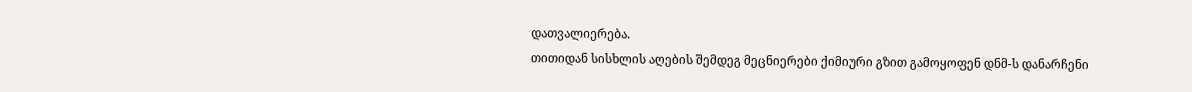დათვალიერება.
თითიდან სისხლის აღების შემდეგ მეცნიერები ქიმიური გზით გამოყოფენ დნმ-ს დანარჩენი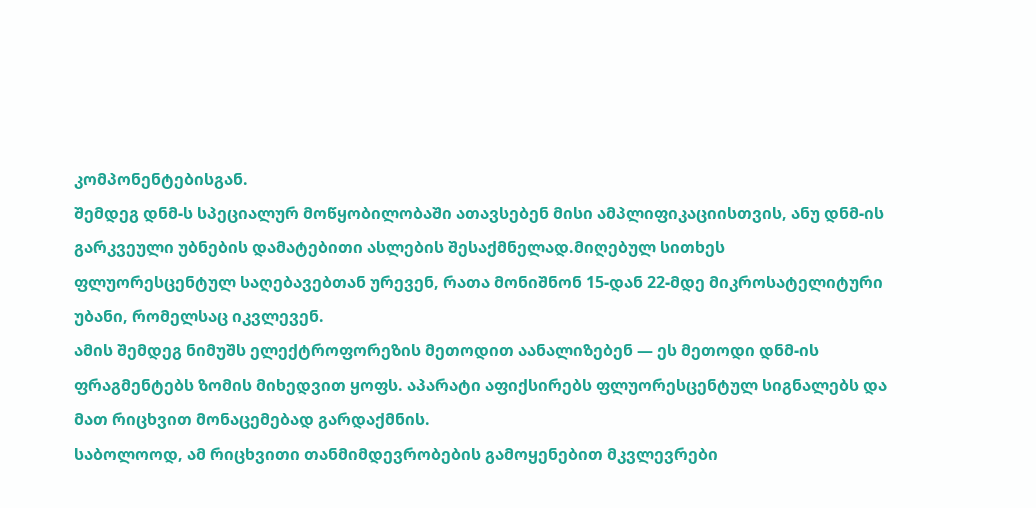კომპონენტებისგან.
შემდეგ დნმ-ს სპეციალურ მოწყობილობაში ათავსებენ მისი ამპლიფიკაციისთვის, ანუ დნმ-ის გარკვეული უბნების დამატებითი ასლების შესაქმნელად.მიღებულ სითხეს ფლუორესცენტულ საღებავებთან ურევენ, რათა მონიშნონ 15-დან 22-მდე მიკროსატელიტური უბანი, რომელსაც იკვლევენ.
ამის შემდეგ ნიმუშს ელექტროფორეზის მეთოდით აანალიზებენ — ეს მეთოდი დნმ-ის ფრაგმენტებს ზომის მიხედვით ყოფს. აპარატი აფიქსირებს ფლუორესცენტულ სიგნალებს და მათ რიცხვით მონაცემებად გარდაქმნის.
საბოლოოდ, ამ რიცხვითი თანმიმდევრობების გამოყენებით მკვლევრები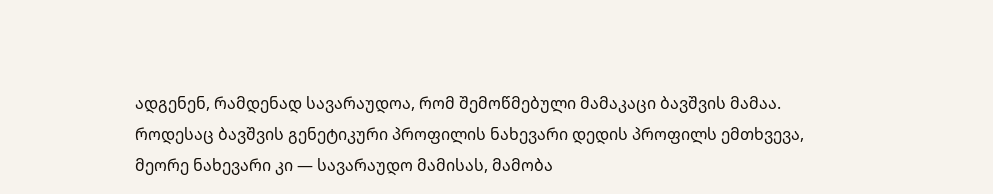ადგენენ, რამდენად სავარაუდოა, რომ შემოწმებული მამაკაცი ბავშვის მამაა.
როდესაც ბავშვის გენეტიკური პროფილის ნახევარი დედის პროფილს ემთხვევა, მეორე ნახევარი კი — სავარაუდო მამისას, მამობა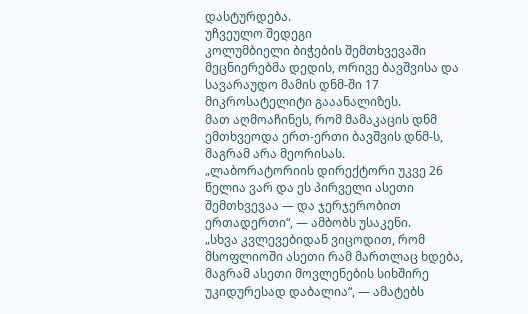დასტურდება.
უჩვეულო შედეგი
კოლუმბიელი ბიჭების შემთხვევაში მეცნიერებმა დედის, ორივე ბავშვისა და სავარაუდო მამის დნმ-ში 17 მიკროსატელიტი გააანალიზეს.
მათ აღმოაჩინეს, რომ მამაკაცის დნმ ემთხვეოდა ერთ-ერთი ბავშვის დნმ-ს, მაგრამ არა მეორისას.
„ლაბორატორიის დირექტორი უკვე 26 წელია ვარ და ეს პირველი ასეთი შემთხვევაა — და ჯერჯერობით ერთადერთი“, — ამბობს უსაკენი.
„სხვა კვლევებიდან ვიცოდით, რომ მსოფლიოში ასეთი რამ მართლაც ხდება, მაგრამ ასეთი მოვლენების სიხშირე უკიდურესად დაბალია“, — ამატებს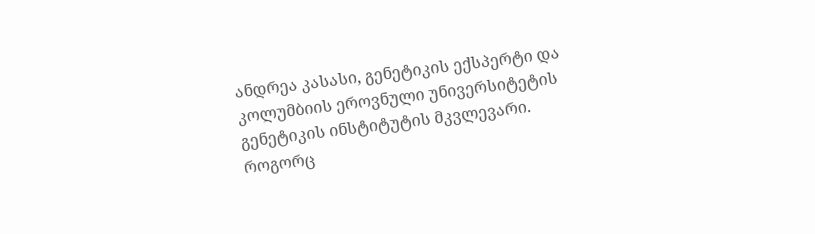ანდრეა კასასი, გენეტიკის ექსპერტი და კოლუმბიის ეროვნული უნივერსიტეტის გენეტიკის ინსტიტუტის მკვლევარი.
როგორც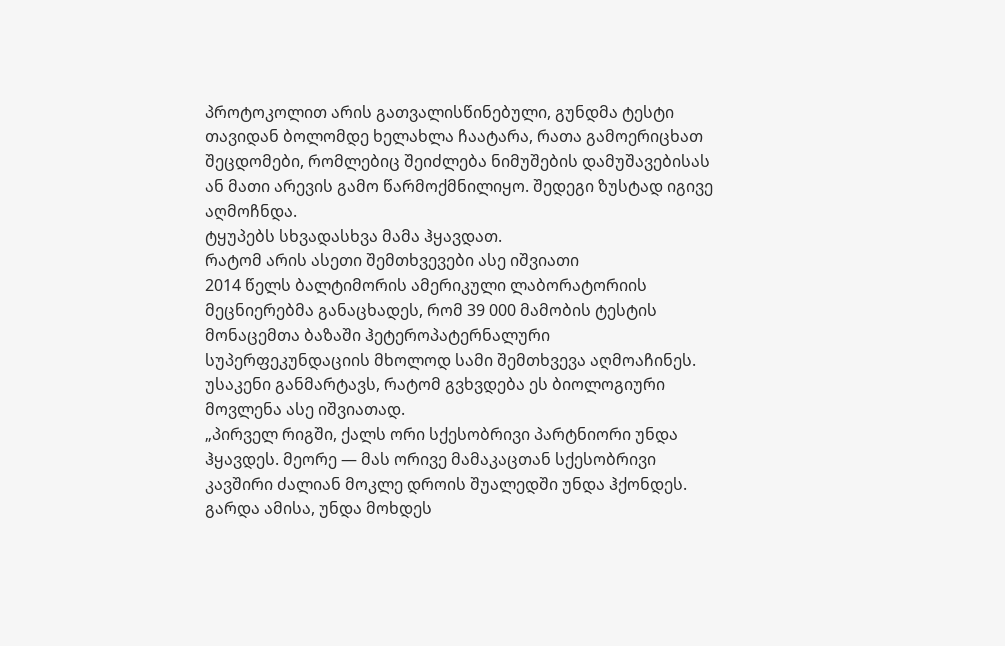პროტოკოლით არის გათვალისწინებული, გუნდმა ტესტი თავიდან ბოლომდე ხელახლა ჩაატარა, რათა გამოერიცხათ შეცდომები, რომლებიც შეიძლება ნიმუშების დამუშავებისას ან მათი არევის გამო წარმოქმნილიყო. შედეგი ზუსტად იგივე აღმოჩნდა.
ტყუპებს სხვადასხვა მამა ჰყავდათ.
რატომ არის ასეთი შემთხვევები ასე იშვიათი
2014 წელს ბალტიმორის ამერიკული ლაბორატორიის მეცნიერებმა განაცხადეს, რომ 39 000 მამობის ტესტის მონაცემთა ბაზაში ჰეტეროპატერნალური სუპერფეკუნდაციის მხოლოდ სამი შემთხვევა აღმოაჩინეს.
უსაკენი განმარტავს, რატომ გვხვდება ეს ბიოლოგიური მოვლენა ასე იშვიათად.
„პირველ რიგში, ქალს ორი სქესობრივი პარტნიორი უნდა ჰყავდეს. მეორე — მას ორივე მამაკაცთან სქესობრივი კავშირი ძალიან მოკლე დროის შუალედში უნდა ჰქონდეს. გარდა ამისა, უნდა მოხდეს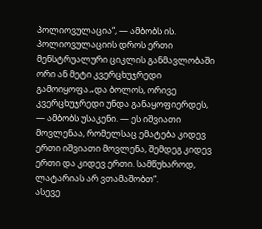პოლიოვულაცია“, — ამბობს ის.
პოლიოვულაციის დროს ერთი მენსტრუალური ციკლის განმავლობაში ორი ან მეტი კვერცხუჯრედი გამოიყოფა.„და ბოლოს, ორივე კვერცხუჯრედი უნდა განაყოფიერდეს, — ამბობს უსაკენი. — ეს იშვიათი მოვლენაა, რომელსაც ემატება კიდევ ერთი იშვიათი მოვლენა, შემდეგ კიდევ ერთი და კიდევ ერთი. სამწუხაროდ, ლატარიას არ ვთამაშობთ“.
ასევე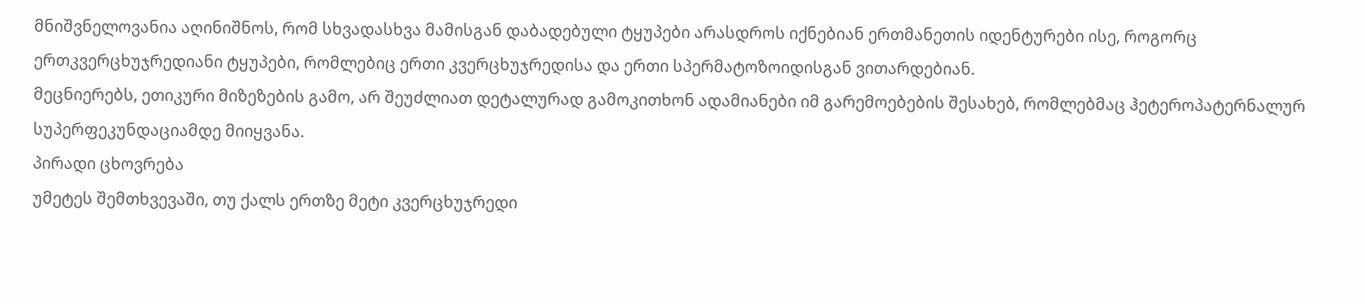მნიშვნელოვანია აღინიშნოს, რომ სხვადასხვა მამისგან დაბადებული ტყუპები არასდროს იქნებიან ერთმანეთის იდენტურები ისე, როგორც ერთკვერცხუჯრედიანი ტყუპები, რომლებიც ერთი კვერცხუჯრედისა და ერთი სპერმატოზოიდისგან ვითარდებიან.
მეცნიერებს, ეთიკური მიზეზების გამო, არ შეუძლიათ დეტალურად გამოკითხონ ადამიანები იმ გარემოებების შესახებ, რომლებმაც ჰეტეროპატერნალურ სუპერფეკუნდაციამდე მიიყვანა.
პირადი ცხოვრება
უმეტეს შემთხვევაში, თუ ქალს ერთზე მეტი კვერცხუჯრედი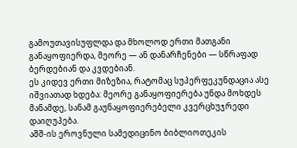გამოუთავისუფლდა და მხოლოდ ერთი მათგანი განაყოფიერდა, მეორე — ან დანარჩენები — სწრაფად ბერდებიან და კვდებიან.
ეს კიდევ ერთი მიზეზია, რატომაც სუპერფეკუნდაცია ასე იშვიათად ხდება: მეორე განაყოფიერება უნდა მოხდეს მანამდე, სანამ გაუნაყოფიერებელი კვერცხუჯრედი დაიღუპება.
აშშ-ის ეროვნული სამედიცინო ბიბლიოთეკის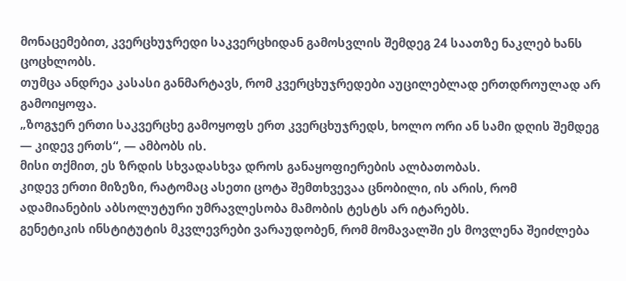მონაცემებით, კვერცხუჯრედი საკვერცხიდან გამოსვლის შემდეგ 24 საათზე ნაკლებ ხანს ცოცხლობს.
თუმცა ანდრეა კასასი განმარტავს, რომ კვერცხუჯრედები აუცილებლად ერთდროულად არ გამოიყოფა.
„ზოგჯერ ერთი საკვერცხე გამოყოფს ერთ კვერცხუჯრედს, ხოლო ორი ან სამი დღის შემდეგ — კიდევ ერთს“, — ამბობს ის.
მისი თქმით, ეს ზრდის სხვადასხვა დროს განაყოფიერების ალბათობას.
კიდევ ერთი მიზეზი, რატომაც ასეთი ცოტა შემთხვევაა ცნობილი, ის არის, რომ ადამიანების აბსოლუტური უმრავლესობა მამობის ტესტს არ იტარებს.
გენეტიკის ინსტიტუტის მკვლევრები ვარაუდობენ, რომ მომავალში ეს მოვლენა შეიძლება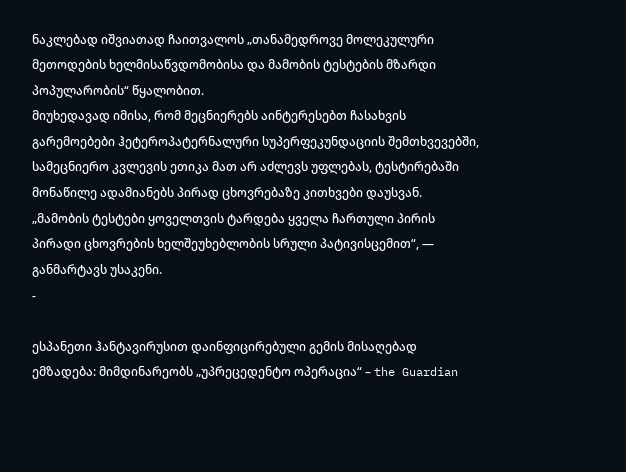ნაკლებად იშვიათად ჩაითვალოს „თანამედროვე მოლეკულური მეთოდების ხელმისაწვდომობისა და მამობის ტესტების მზარდი პოპულარობის“ წყალობით.
მიუხედავად იმისა, რომ მეცნიერებს აინტერესებთ ჩასახვის გარემოებები ჰეტეროპატერნალური სუპერფეკუნდაციის შემთხვევებში, სამეცნიერო კვლევის ეთიკა მათ არ აძლევს უფლებას, ტესტირებაში მონაწილე ადამიანებს პირად ცხოვრებაზე კითხვები დაუსვან.
„მამობის ტესტები ყოველთვის ტარდება ყველა ჩართული პირის პირადი ცხოვრების ხელშეუხებლობის სრული პატივისცემით“, — განმარტავს უსაკენი.
-

ესპანეთი ჰანტავირუსით დაინფიცირებული გემის მისაღებად ემზადება: მიმდინარეობს „უპრეცედენტო ოპერაცია“ – the Guardian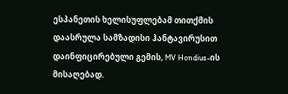ესპანეთის ხელისუფლებამ თითქმის დაასრულა სამზადისი ჰანტავირუსით დაინფიცირებული გემის, MV Hondius-ის მისაღებად.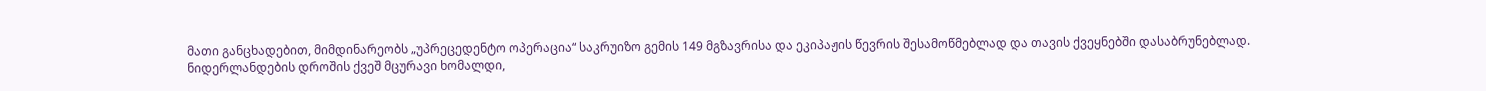მათი განცხადებით, მიმდინარეობს „უპრეცედენტო ოპერაცია“ საკრუიზო გემის 149 მგზავრისა და ეკიპაჟის წევრის შესამოწმებლად და თავის ქვეყნებში დასაბრუნებლად.
ნიდერლანდების დროშის ქვეშ მცურავი ხომალდი,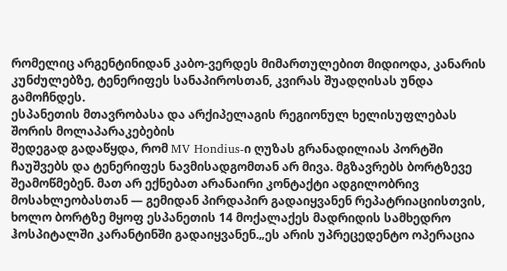რომელიც არგენტინიდან კაბო-ვერდეს მიმართულებით მიდიოდა, კანარის კუნძულებზე, ტენერიფეს სანაპიროსთან, კვირას შუადღისას უნდა გამოჩნდეს.
ესპანეთის მთავრობასა და არქიპელაგის რეგიონულ ხელისუფლებას შორის მოლაპარაკებების
შედეგად გადაწყდა, რომ MV Hondius-ი ღუზას გრანადილიას პორტში ჩაუშვებს და ტენერიფეს ნავმისადგომთან არ მივა. მგზავრებს ბორტზევე შეამოწმებენ. მათ არ ექნებათ არანაირი კონტაქტი ადგილობრივ მოსახლეობასთან — გემიდან პირდაპირ გადაიყვანენ რეპატრიაციისთვის, ხოლო ბორტზე მყოფ ესპანეთის 14 მოქალაქეს მადრიდის სამხედრო ჰოსპიტალში კარანტინში გადაიყვანენ.„ეს არის უპრეცედენტო ოპერაცია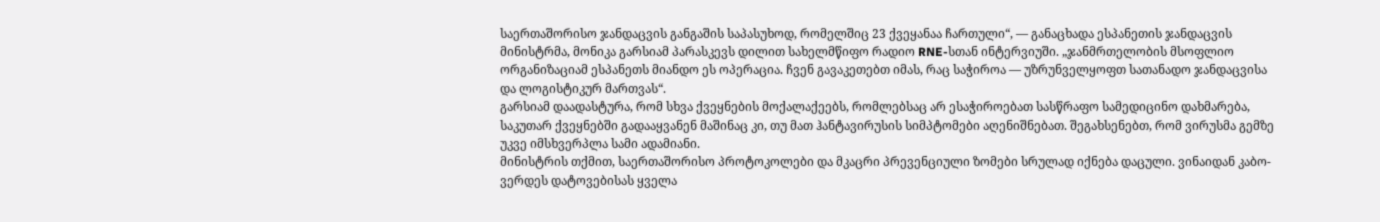საერთაშორისო ჯანდაცვის განგაშის საპასუხოდ, რომელშიც 23 ქვეყანაა ჩართული“, — განაცხადა ესპანეთის ჯანდაცვის მინისტრმა, მონიკა გარსიამ პარასკევს დილით სახელმწიფო რადიო RNE-სთან ინტერვიუში. „ჯანმრთელობის მსოფლიო ორგანიზაციამ ესპანეთს მიანდო ეს ოპერაცია. ჩვენ გავაკეთებთ იმას, რაც საჭიროა — უზრუნველყოფთ სათანადო ჯანდაცვისა და ლოგისტიკურ მართვას“.
გარსიამ დაადასტურა, რომ სხვა ქვეყნების მოქალაქეებს, რომლებსაც არ ესაჭიროებათ სასწრაფო სამედიცინო დახმარება, საკუთარ ქვეყნებში გადააყვანენ მაშინაც კი, თუ მათ ჰანტავირუსის სიმპტომები აღენიშნებათ. შეგახსენებთ, რომ ვირუსმა გემზე უკვე იმსხვერპლა სამი ადამიანი.
მინისტრის თქმით, საერთაშორისო პროტოკოლები და მკაცრი პრევენციული ზომები სრულად იქნება დაცული. ვინაიდან კაბო-ვერდეს დატოვებისას ყველა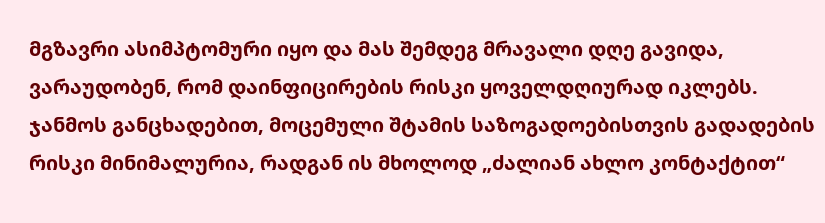მგზავრი ასიმპტომური იყო და მას შემდეგ მრავალი დღე გავიდა, ვარაუდობენ, რომ დაინფიცირების რისკი ყოველდღიურად იკლებს.
ჯანმოს განცხადებით, მოცემული შტამის საზოგადოებისთვის გადადების რისკი მინიმალურია, რადგან ის მხოლოდ „ძალიან ახლო კონტაქტით“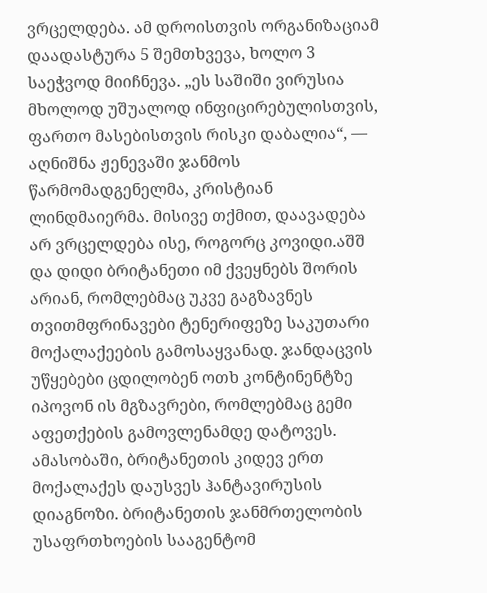ვრცელდება. ამ დროისთვის ორგანიზაციამ დაადასტურა 5 შემთხვევა, ხოლო 3 საეჭვოდ მიიჩნევა. „ეს საშიში ვირუსია მხოლოდ უშუალოდ ინფიცირებულისთვის, ფართო მასებისთვის რისკი დაბალია“, — აღნიშნა ჟენევაში ჯანმოს წარმომადგენელმა, კრისტიან ლინდმაიერმა. მისივე თქმით, დაავადება არ ვრცელდება ისე, როგორც კოვიდი.აშშ და დიდი ბრიტანეთი იმ ქვეყნებს შორის არიან, რომლებმაც უკვე გაგზავნეს თვითმფრინავები ტენერიფეზე საკუთარი მოქალაქეების გამოსაყვანად. ჯანდაცვის უწყებები ცდილობენ ოთხ კონტინენტზე იპოვონ ის მგზავრები, რომლებმაც გემი აფეთქების გამოვლენამდე დატოვეს.
ამასობაში, ბრიტანეთის კიდევ ერთ მოქალაქეს დაუსვეს ჰანტავირუსის დიაგნოზი. ბრიტანეთის ჯანმრთელობის უსაფრთხოების სააგენტომ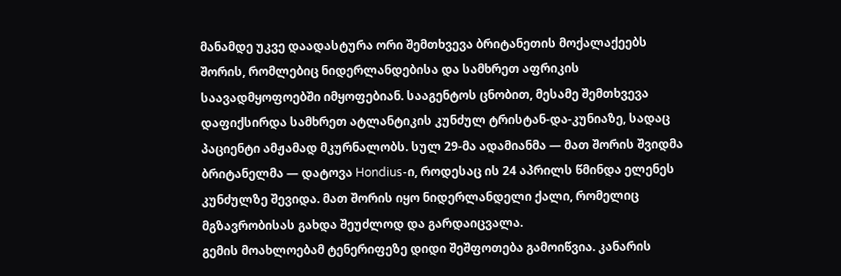მანამდე უკვე დაადასტურა ორი შემთხვევა ბრიტანეთის მოქალაქეებს შორის, რომლებიც ნიდერლანდებისა და სამხრეთ აფრიკის საავადმყოფოებში იმყოფებიან. სააგენტოს ცნობით, მესამე შემთხვევა დაფიქსირდა სამხრეთ ატლანტიკის კუნძულ ტრისტან-და-კუნიაზე, სადაც პაციენტი ამჟამად მკურნალობს. სულ 29-მა ადამიანმა — მათ შორის შვიდმა ბრიტანელმა — დატოვა Hondius-ი, როდესაც ის 24 აპრილს წმინდა ელენეს კუნძულზე შევიდა. მათ შორის იყო ნიდერლანდელი ქალი, რომელიც მგზავრობისას გახდა შეუძლოდ და გარდაიცვალა.
გემის მოახლოებამ ტენერიფეზე დიდი შეშფოთება გამოიწვია. კანარის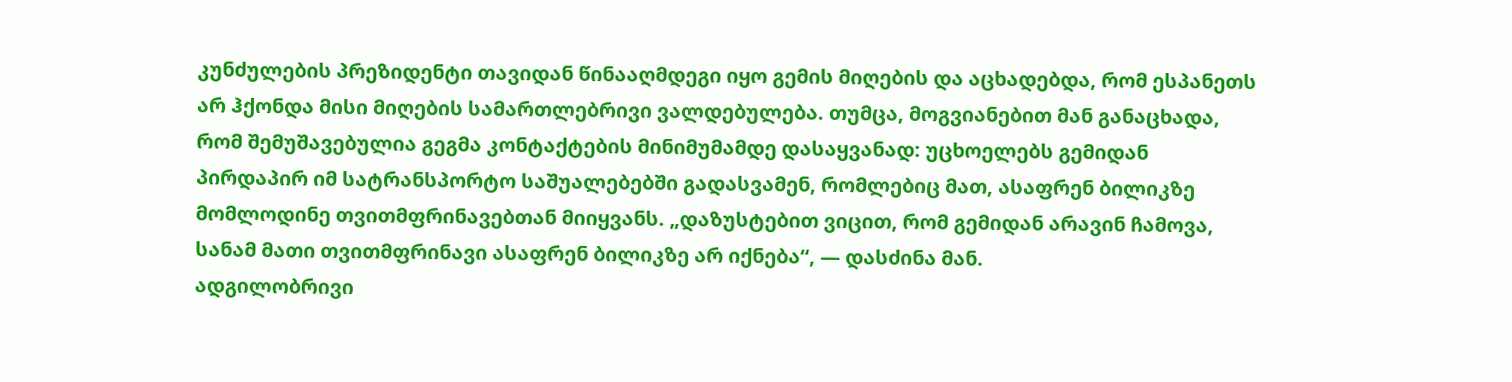კუნძულების პრეზიდენტი თავიდან წინააღმდეგი იყო გემის მიღების და აცხადებდა, რომ ესპანეთს არ ჰქონდა მისი მიღების სამართლებრივი ვალდებულება. თუმცა, მოგვიანებით მან განაცხადა, რომ შემუშავებულია გეგმა კონტაქტების მინიმუმამდე დასაყვანად: უცხოელებს გემიდან პირდაპირ იმ სატრანსპორტო საშუალებებში გადასვამენ, რომლებიც მათ, ასაფრენ ბილიკზე მომლოდინე თვითმფრინავებთან მიიყვანს. „დაზუსტებით ვიცით, რომ გემიდან არავინ ჩამოვა, სანამ მათი თვითმფრინავი ასაფრენ ბილიკზე არ იქნება“, — დასძინა მან.
ადგილობრივი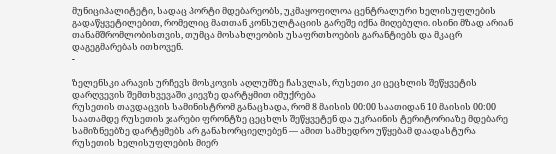მუნიციპალიტეტი, სადაც პორტი მდებარეობს, უკმაყოფილოა ცენტრალური ხელისუფლების გადაწყვეტილებით, რომელიც მათთან კონსულტაციის გარეშე იქნა მიღებული. ისინი მზად არიან თანამშრომლობისთვის, თუმცა მოსახლეობის უსაფრთხოების გარანტიებს და მკაცრ დაგეგმარებას ითხოვენ.
-

ზელენსკი არავის ურჩევს მოსკოვის აღლუმზე ჩასვლას, რუსეთი კი ცეცხლის შეწყვეტის დარღვევის შემთხვევაში კიევზე დარტყმით იმუქრება
რუსეთის თავდაცვის სამინისტრომ განაცხადა, რომ 8 მაისის 00:00 საათიდან 10 მაისის 00:00 საათამდე რუსეთის ჯარები ფრონტზე ცეცხლს შეწყვეტენ და უკრაინის ტერიტორიაზე მდებარე სამიზნეებზე დარტყმებს არ განახორციელებენ — ამით სამხედრო უწყებამ დაადასტურა რუსეთის ხელისუფლების მიერ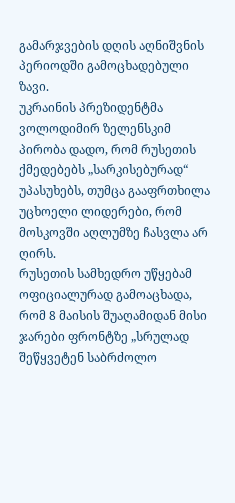გამარჯვების დღის აღნიშვნის პერიოდში გამოცხადებული ზავი.
უკრაინის პრეზიდენტმა ვოლოდიმირ ზელენსკიმ პირობა დადო, რომ რუსეთის ქმედებებს „სარკისებურად“ უპასუხებს, თუმცა გააფრთხილა უცხოელი ლიდერები, რომ მოსკოვში აღლუმზე ჩასვლა არ ღირს.
რუსეთის სამხედრო უწყებამ ოფიციალურად გამოაცხადა, რომ 8 მაისის შუაღამიდან მისი ჯარები ფრონტზე „სრულად შეწყვეტენ საბრძოლო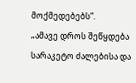მოქმედებებს“.
„ამავე დროს შეწყდება სარაკეტო ძალებისა და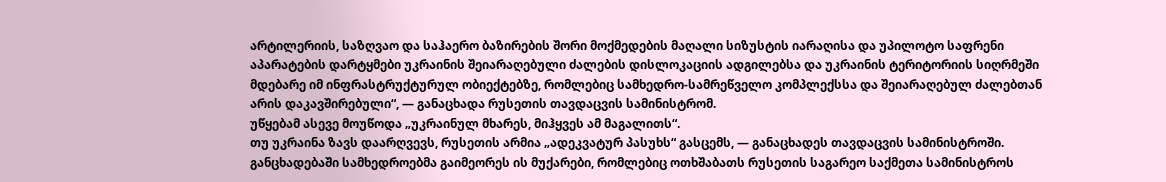არტილერიის, საზღვაო და საჰაერო ბაზირების შორი მოქმედების მაღალი სიზუსტის იარაღისა და უპილოტო საფრენი აპარატების დარტყმები უკრაინის შეიარაღებული ძალების დისლოკაციის ადგილებსა და უკრაინის ტერიტორიის სიღრმეში მდებარე იმ ინფრასტრუქტურულ ობიექტებზე, რომლებიც სამხედრო-სამრეწველო კომპლექსსა და შეიარაღებულ ძალებთან არის დაკავშირებული“, — განაცხადა რუსეთის თავდაცვის სამინისტრომ.
უწყებამ ასევე მოუწოდა „უკრაინულ მხარეს, მიჰყვეს ამ მაგალითს“.
თუ უკრაინა ზავს დაარღვევს, რუსეთის არმია „ადეკვატურ პასუხს“ გასცემს, — განაცხადეს თავდაცვის სამინისტროში. განცხადებაში სამხედროებმა გაიმეორეს ის მუქარები, რომლებიც ოთხშაბათს რუსეთის საგარეო საქმეთა სამინისტროს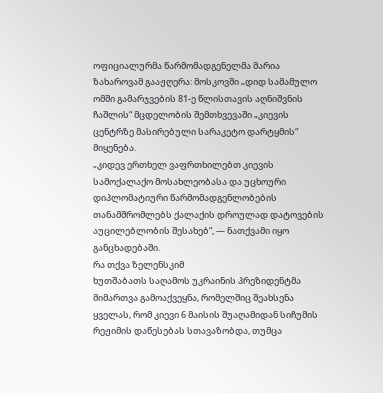ოფიციალურმა წარმომადგენელმა მარია ზახაროვამ გააჟღერა: მოსკოვში „დიდ სამამულო ომში გამარჯვების 81-ე წლისთავის აღნიშვნის ჩაშლის“ მცდელობის შემთხვევაში „კიევის ცენტრზე მასირებული სარაკეტო დარტყმის“ მიყენება.
„კიდევ ერთხელ ვაფრთხილებთ კიევის სამოქალაქო მოსახლეობასა და უცხოური დიპლომატიური წარმომადგენლობების თანამშრომლებს ქალაქის დროულად დატოვების აუცილებლობის შესახებ“, — ნათქვამი იყო განცხადებაში.
რა თქვა ზელენსკიმ
ხუთშაბათს საღამოს უკრაინის პრეზიდენტმა მიმართვა გამოაქვეყნა, რომელშიც შეახსენა ყველას, რომ კიევი 6 მაისის შუაღამიდან სიჩუმის რეჟიმის დაწესებას სთავაზობდა, თუმცა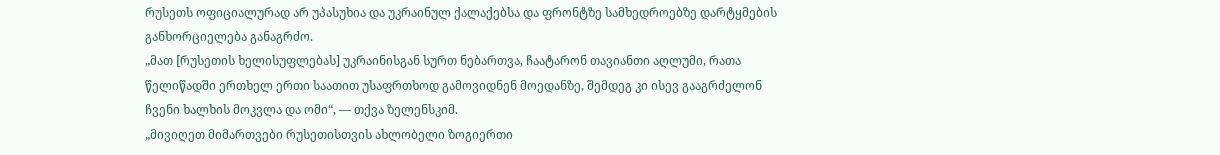რუსეთს ოფიციალურად არ უპასუხია და უკრაინულ ქალაქებსა და ფრონტზე სამხედროებზე დარტყმების განხორციელება განაგრძო.
„მათ [რუსეთის ხელისუფლებას] უკრაინისგან სურთ ნებართვა, ჩაატარონ თავიანთი აღლუმი, რათა წელიწადში ერთხელ ერთი საათით უსაფრთხოდ გამოვიდნენ მოედანზე, შემდეგ კი ისევ გააგრძელონ ჩვენი ხალხის მოკვლა და ომი“, — თქვა ზელენსკიმ.
„მივიღეთ მიმართვები რუსეთისთვის ახლობელი ზოგიერთი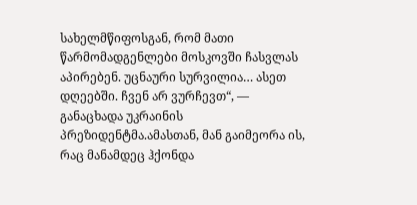სახელმწიფოსგან, რომ მათი წარმომადგენლები მოსკოვში ჩასვლას აპირებენ. უცნაური სურვილია… ასეთ დღეებში. ჩვენ არ ვურჩევთ“, — განაცხადა უკრაინის პრეზიდენტმა.ამასთან, მან გაიმეორა ის, რაც მანამდეც ჰქონდა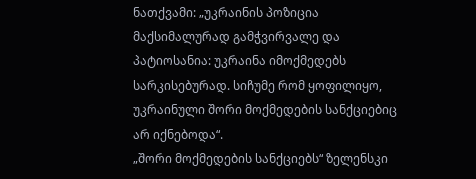ნათქვამი: „უკრაინის პოზიცია მაქსიმალურად გამჭვირვალე და პატიოსანია: უკრაინა იმოქმედებს სარკისებურად. სიჩუმე რომ ყოფილიყო, უკრაინული შორი მოქმედების სანქციებიც არ იქნებოდა“.
„შორი მოქმედების სანქციებს“ ზელენსკი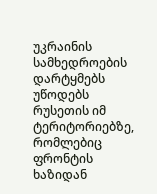უკრაინის სამხედროების დარტყმებს უწოდებს რუსეთის იმ ტერიტორიებზე, რომლებიც ფრონტის ხაზიდან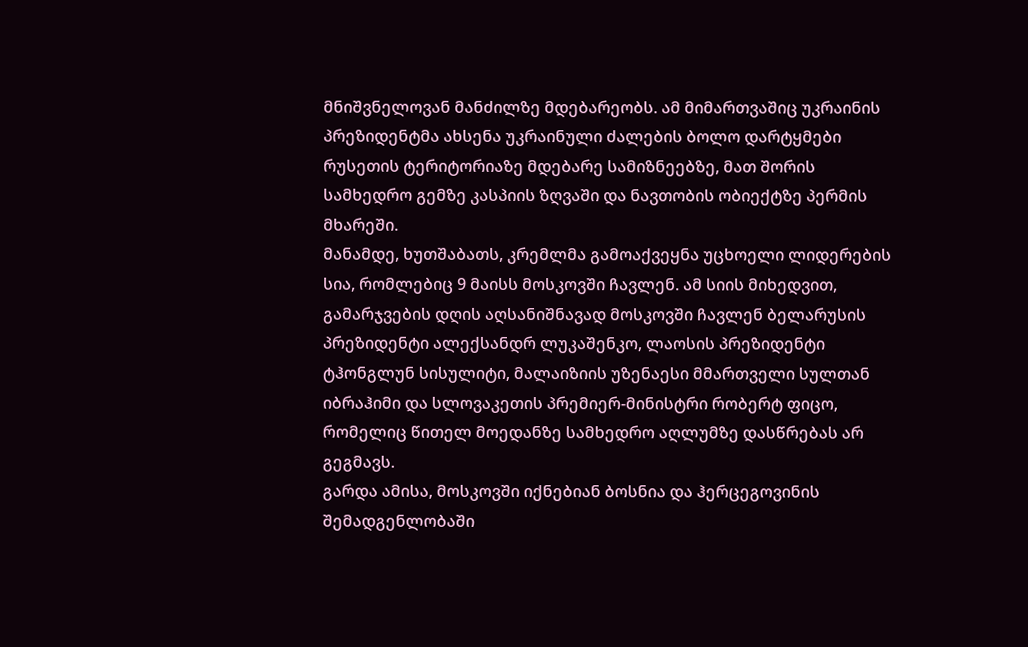მნიშვნელოვან მანძილზე მდებარეობს. ამ მიმართვაშიც უკრაინის პრეზიდენტმა ახსენა უკრაინული ძალების ბოლო დარტყმები რუსეთის ტერიტორიაზე მდებარე სამიზნეებზე, მათ შორის სამხედრო გემზე კასპიის ზღვაში და ნავთობის ობიექტზე პერმის მხარეში.
მანამდე, ხუთშაბათს, კრემლმა გამოაქვეყნა უცხოელი ლიდერების სია, რომლებიც 9 მაისს მოსკოვში ჩავლენ. ამ სიის მიხედვით, გამარჯვების დღის აღსანიშნავად მოსკოვში ჩავლენ ბელარუსის პრეზიდენტი ალექსანდრ ლუკაშენკო, ლაოსის პრეზიდენტი ტჰონგლუნ სისულიტი, მალაიზიის უზენაესი მმართველი სულთან იბრაჰიმი და სლოვაკეთის პრემიერ-მინისტრი რობერტ ფიცო, რომელიც წითელ მოედანზე სამხედრო აღლუმზე დასწრებას არ გეგმავს.
გარდა ამისა, მოსკოვში იქნებიან ბოსნია და ჰერცეგოვინის შემადგენლობაში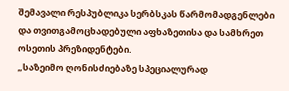შემავალი რესპუბლიკა სერბსკას წარმომადგენლები და თვითგამოცხადებული აფხაზეთისა და სამხრეთ ოსეთის პრეზიდენტები.
„საზეიმო ღონისძიებაზე სპეციალურად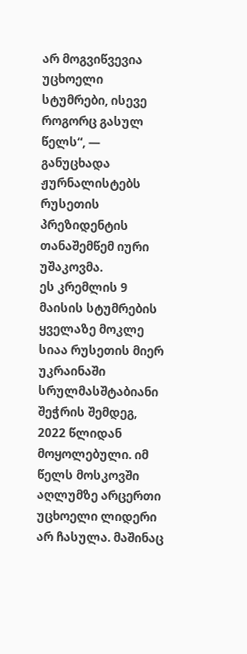არ მოგვიწვევია უცხოელი სტუმრები, ისევე როგორც გასულ წელს“, — განუცხადა ჟურნალისტებს რუსეთის პრეზიდენტის თანაშემწემ იური უშაკოვმა.
ეს კრემლის 9 მაისის სტუმრების ყველაზე მოკლე სიაა რუსეთის მიერ უკრაინაში სრულმასშტაბიანი შეჭრის შემდეგ, 2022 წლიდან მოყოლებული. იმ წელს მოსკოვში აღლუმზე არცერთი უცხოელი ლიდერი არ ჩასულა. მაშინაც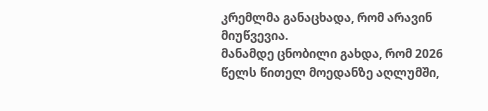კრემლმა განაცხადა, რომ არავინ მიუწვევია.
მანამდე ცნობილი გახდა, რომ 2026 წელს წითელ მოედანზე აღლუმში,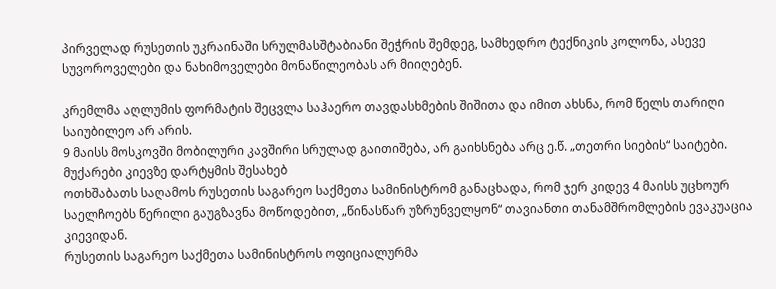პირველად რუსეთის უკრაინაში სრულმასშტაბიანი შეჭრის შემდეგ, სამხედრო ტექნიკის კოლონა, ასევე სუვოროველები და ნახიმოველები მონაწილეობას არ მიიღებენ.

კრემლმა აღლუმის ფორმატის შეცვლა საჰაერო თავდასხმების შიშითა და იმით ახსნა, რომ წელს თარიღი საიუბილეო არ არის.
9 მაისს მოსკოვში მობილური კავშირი სრულად გაითიშება, არ გაიხსნება არც ე.წ. „თეთრი სიების“ საიტები.
მუქარები კიევზე დარტყმის შესახებ
ოთხშაბათს საღამოს რუსეთის საგარეო საქმეთა სამინისტრომ განაცხადა, რომ ჯერ კიდევ 4 მაისს უცხოურ საელჩოებს წერილი გაუგზავნა მოწოდებით, „წინასწარ უზრუნველყონ“ თავიანთი თანამშრომლების ევაკუაცია კიევიდან.
რუსეთის საგარეო საქმეთა სამინისტროს ოფიციალურმა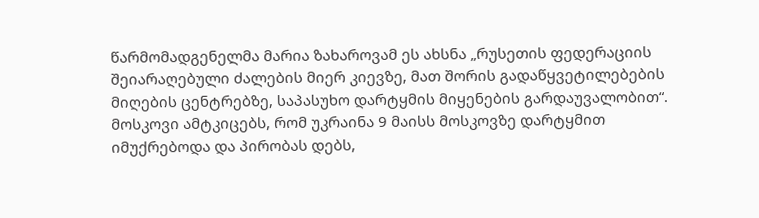წარმომადგენელმა მარია ზახაროვამ ეს ახსნა „რუსეთის ფედერაციის შეიარაღებული ძალების მიერ კიევზე, მათ შორის გადაწყვეტილებების მიღების ცენტრებზე, საპასუხო დარტყმის მიყენების გარდაუვალობით“.
მოსკოვი ამტკიცებს, რომ უკრაინა 9 მაისს მოსკოვზე დარტყმით იმუქრებოდა და პირობას დებს,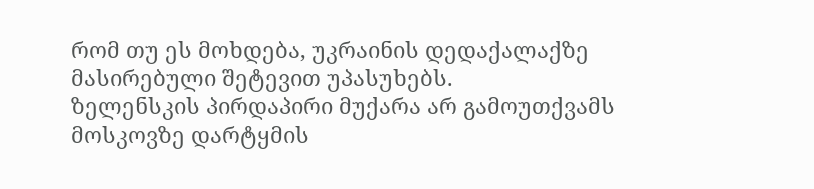რომ თუ ეს მოხდება, უკრაინის დედაქალაქზე მასირებული შეტევით უპასუხებს.
ზელენსკის პირდაპირი მუქარა არ გამოუთქვამს მოსკოვზე დარტყმის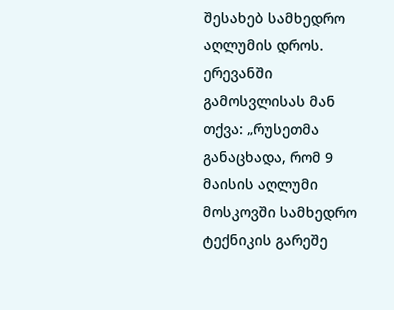შესახებ სამხედრო აღლუმის დროს. ერევანში გამოსვლისას მან თქვა: „რუსეთმა განაცხადა, რომ 9 მაისის აღლუმი მოსკოვში სამხედრო ტექნიკის გარეშე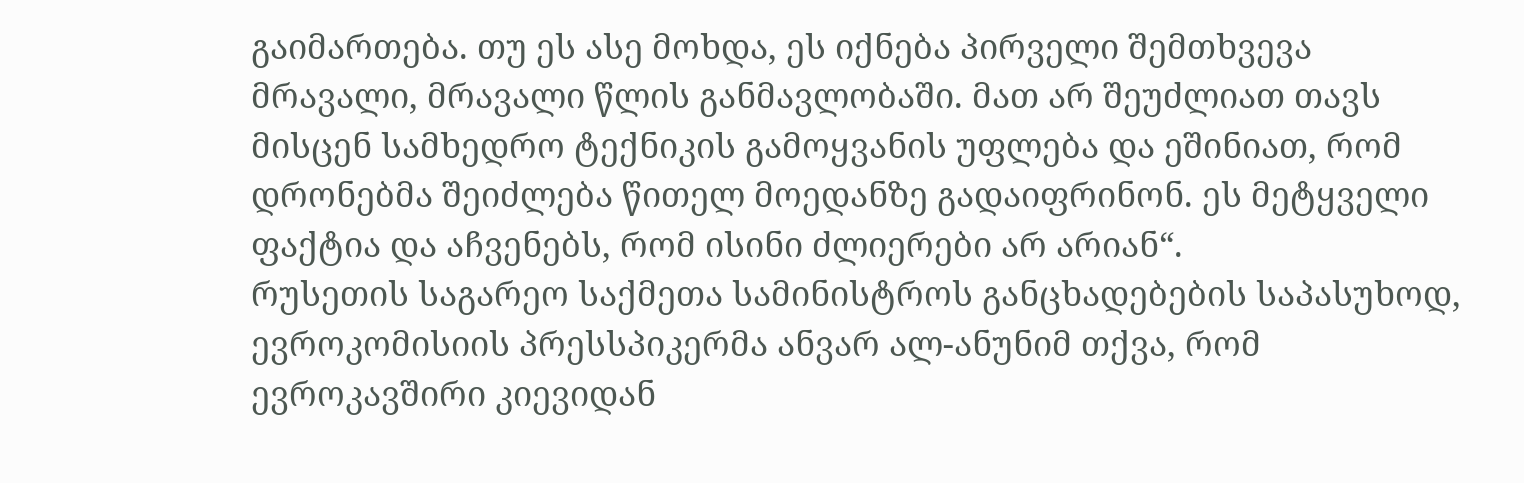გაიმართება. თუ ეს ასე მოხდა, ეს იქნება პირველი შემთხვევა მრავალი, მრავალი წლის განმავლობაში. მათ არ შეუძლიათ თავს მისცენ სამხედრო ტექნიკის გამოყვანის უფლება და ეშინიათ, რომ დრონებმა შეიძლება წითელ მოედანზე გადაიფრინონ. ეს მეტყველი ფაქტია და აჩვენებს, რომ ისინი ძლიერები არ არიან“.
რუსეთის საგარეო საქმეთა სამინისტროს განცხადებების საპასუხოდ, ევროკომისიის პრესსპიკერმა ანვარ ალ-ანუნიმ თქვა, რომ ევროკავშირი კიევიდან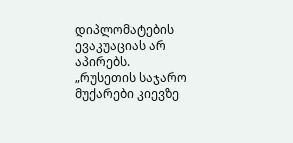დიპლომატების ევაკუაციას არ აპირებს.
„რუსეთის საჯარო მუქარები კიევზე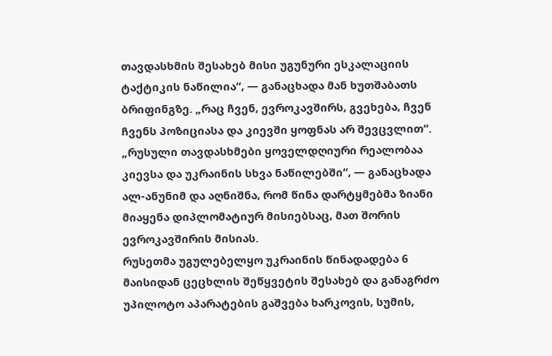თავდასხმის შესახებ მისი უგუნური ესკალაციის ტაქტიკის ნაწილია“, — განაცხადა მან ხუთშაბათს ბრიფინგზე. „რაც ჩვენ, ევროკავშირს, გვეხება, ჩვენ ჩვენს პოზიციასა და კიევში ყოფნას არ შევცვლით“.
„რუსული თავდასხმები ყოველდღიური რეალობაა კიევსა და უკრაინის სხვა ნაწილებში“, — განაცხადა ალ-ანუნიმ და აღნიშნა, რომ წინა დარტყმებმა ზიანი მიაყენა დიპლომატიურ მისიებსაც, მათ შორის ევროკავშირის მისიას.
რუსეთმა უგულებელყო უკრაინის წინადადება 6 მაისიდან ცეცხლის შეწყვეტის შესახებ და განაგრძო უპილოტო აპარატების გაშვება ხარკოვის, სუმის,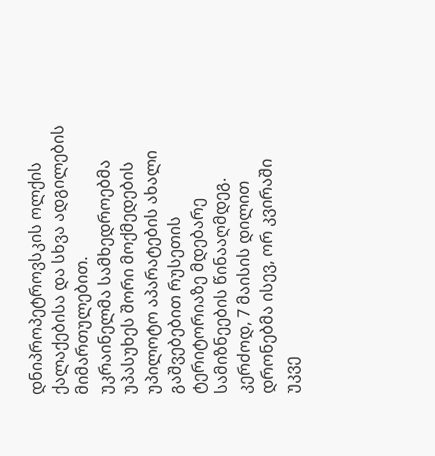დნიპროპეტროვსკის ოლქის ქალაქებისა და სხვა ადგილების მიმართულებით.
უკრაინელმა სამხედროებმა უპასუხეს შორი მოქმედების უპილოტო აპარატების ახალი გაშვებებით რუსეთის ტერიტორიაზე მდებარე სამიზნეების წინააღმდეგ. კერძოდ, 7 მაისის დილით დრონებმა ისევ, ორ კვირაში უკვე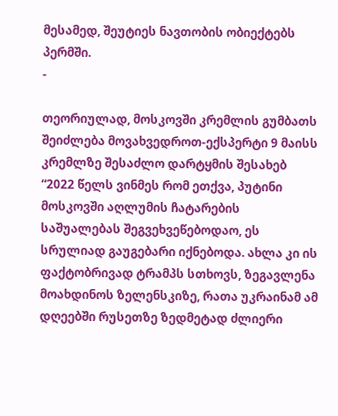მესამედ, შეუტიეს ნავთობის ობიექტებს პერმში.
-

თეორიულად, მოსკოვში კრემლის გუმბათს შეიძლება მოვახვედროთ-ექსპერტი 9 მაისს კრემლზე შესაძლო დარტყმის შესახებ
“2022 წელს ვინმეს რომ ეთქვა, პუტინი მოსკოვში აღლუმის ჩატარების საშუალებას შეგვეხვეწებოდაო, ეს სრულიად გაუგებარი იქნებოდა. ახლა კი ის ფაქტობრივად ტრამპს სთხოვს, ზეგავლენა მოახდინოს ზელენსკიზე, რათა უკრაინამ ამ დღეებში რუსეთზე ზედმეტად ძლიერი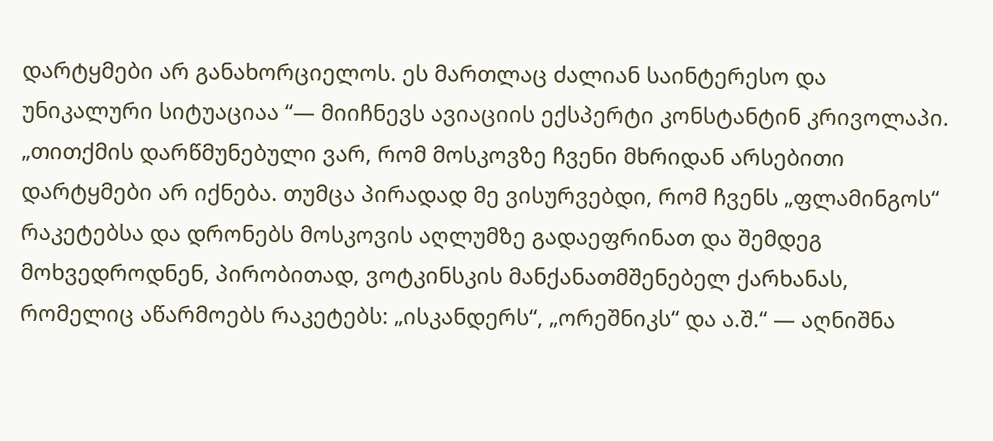დარტყმები არ განახორციელოს. ეს მართლაც ძალიან საინტერესო და უნიკალური სიტუაციაა “— მიიჩნევს ავიაციის ექსპერტი კონსტანტინ კრივოლაპი.
„თითქმის დარწმუნებული ვარ, რომ მოსკოვზე ჩვენი მხრიდან არსებითი დარტყმები არ იქნება. თუმცა პირადად მე ვისურვებდი, რომ ჩვენს „ფლამინგოს“ რაკეტებსა და დრონებს მოსკოვის აღლუმზე გადაეფრინათ და შემდეგ მოხვედროდნენ, პირობითად, ვოტკინსკის მანქანათმშენებელ ქარხანას, რომელიც აწარმოებს რაკეტებს: „ისკანდერს“, „ორეშნიკს“ და ა.შ.“ — აღნიშნა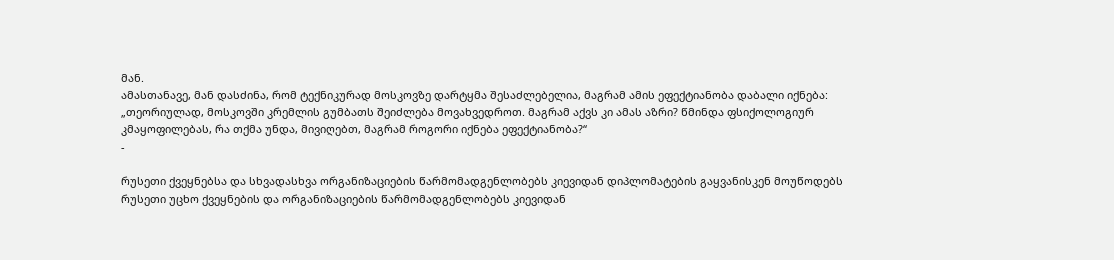მან.
ამასთანავე, მან დასძინა, რომ ტექნიკურად მოსკოვზე დარტყმა შესაძლებელია, მაგრამ ამის ეფექტიანობა დაბალი იქნება:
„თეორიულად, მოსკოვში კრემლის გუმბათს შეიძლება მოვახვედროთ. მაგრამ აქვს კი ამას აზრი? წმინდა ფსიქოლოგიურ კმაყოფილებას, რა თქმა უნდა, მივიღებთ, მაგრამ როგორი იქნება ეფექტიანობა?“
-

რუსეთი ქვეყნებსა და სხვადასხვა ორგანიზაციების წარმომადგენლობებს კიევიდან დიპლომატების გაყვანისკენ მოუწოდებს
რუსეთი უცხო ქვეყნების და ორგანიზაციების წარმომადგენლობებს კიევიდან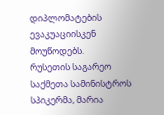დიპლომატების ევაკუაციისკენ მოუწოდებს.
რუსეთის საგარეო საქმეთა სამინისტროს სპიკერმა, მარია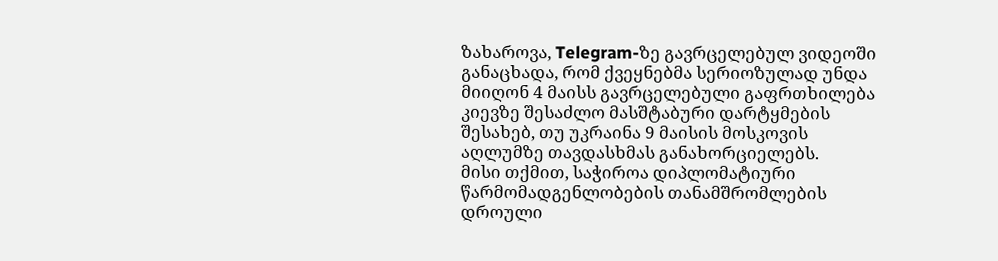ზახაროვა, Telegram-ზე გავრცელებულ ვიდეოში განაცხადა, რომ ქვეყნებმა სერიოზულად უნდა მიიღონ 4 მაისს გავრცელებული გაფრთხილება კიევზე შესაძლო მასშტაბური დარტყმების შესახებ, თუ უკრაინა 9 მაისის მოსკოვის აღლუმზე თავდასხმას განახორციელებს.
მისი თქმით, საჭიროა დიპლომატიური წარმომადგენლობების თანამშრომლების დროული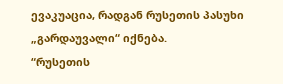ევაკუაცია, რადგან რუსეთის პასუხი „გარდაუვალი“ იქნება.
“რუსეთის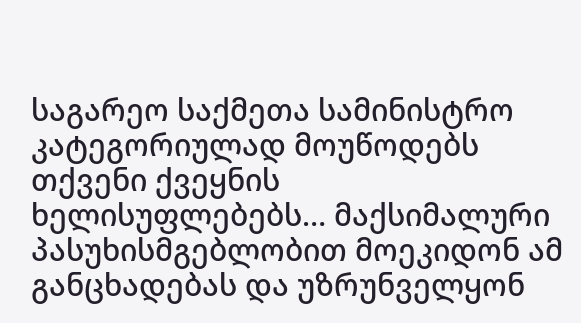საგარეო საქმეთა სამინისტრო კატეგორიულად მოუწოდებს თქვენი ქვეყნის ხელისუფლებებს… მაქსიმალური პასუხისმგებლობით მოეკიდონ ამ განცხადებას და უზრუნველყონ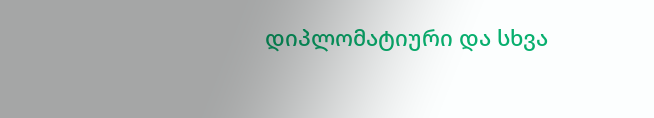დიპლომატიური და სხვა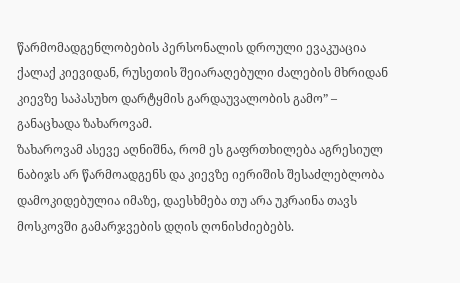წარმომადგენლობების პერსონალის დროული ევაკუაცია ქალაქ კიევიდან, რუსეთის შეიარაღებული ძალების მხრიდან კიევზე საპასუხო დარტყმის გარდაუვალობის გამო” – განაცხადა ზახაროვამ.
ზახაროვამ ასევე აღნიშნა, რომ ეს გაფრთხილება აგრესიულ ნაბიჯს არ წარმოადგენს და კიევზე იერიშის შესაძლებლობა დამოკიდებულია იმაზე, დაესხმება თუ არა უკრაინა თავს მოსკოვში გამარჯვების დღის ღონისძიებებს.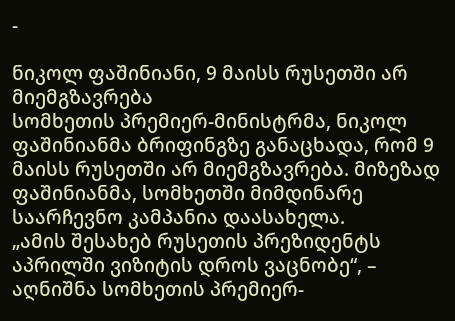-

ნიკოლ ფაშინიანი, 9 მაისს რუსეთში არ მიემგზავრება
სომხეთის პრემიერ-მინისტრმა, ნიკოლ ფაშინიანმა ბრიფინგზე განაცხადა, რომ 9 მაისს რუსეთში არ მიემგზავრება. მიზეზად ფაშინიანმა, სომხეთში მიმდინარე საარჩევნო კამპანია დაასახელა.
„ამის შესახებ რუსეთის პრეზიდენტს აპრილში ვიზიტის დროს ვაცნობე“, – აღნიშნა სომხეთის პრემიერ-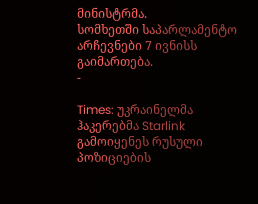მინისტრმა.
სომხეთში საპარლამენტო არჩევნები 7 ივნისს გაიმართება.
-

Times: უკრაინელმა ჰაკერებმა Starlink გამოიყენეს რუსული პოზიციების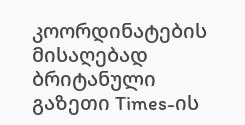კოორდინატების მისაღებად
ბრიტანული გაზეთი Times-ის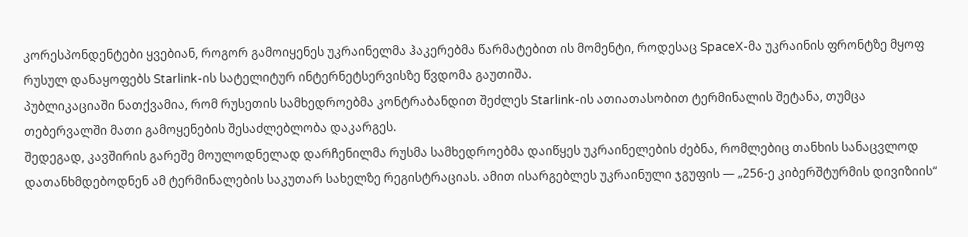კორესპონდენტები ყვებიან, როგორ გამოიყენეს უკრაინელმა ჰაკერებმა წარმატებით ის მომენტი, როდესაც SpaceX-მა უკრაინის ფრონტზე მყოფ რუსულ დანაყოფებს Starlink-ის სატელიტურ ინტერნეტსერვისზე წვდომა გაუთიშა.
პუბლიკაციაში ნათქვამია, რომ რუსეთის სამხედროებმა კონტრაბანდით შეძლეს Starlink-ის ათიათასობით ტერმინალის შეტანა, თუმცა თებერვალში მათი გამოყენების შესაძლებლობა დაკარგეს.
შედეგად, კავშირის გარეშე მოულოდნელად დარჩენილმა რუსმა სამხედროებმა დაიწყეს უკრაინელების ძებნა, რომლებიც თანხის სანაცვლოდ დათანხმდებოდნენ ამ ტერმინალების საკუთარ სახელზე რეგისტრაციას. ამით ისარგებლეს უკრაინული ჯგუფის — „256-ე კიბერშტურმის დივიზიის“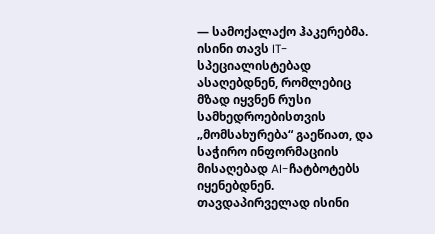— სამოქალაქო ჰაკერებმა.
ისინი თავს IT-სპეციალისტებად ასაღებდნენ, რომლებიც მზად იყვნენ რუსი სამხედროებისთვის „მომსახურება“ გაეწიათ, და საჭირო ინფორმაციის მისაღებად AI-ჩატბოტებს იყენებდნენ.
თავდაპირველად ისინი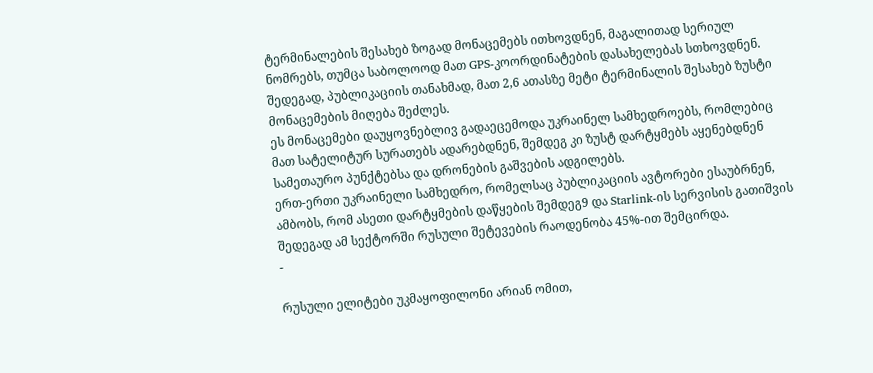ტერმინალების შესახებ ზოგად მონაცემებს ითხოვდნენ, მაგალითად სერიულ ნომრებს, თუმცა საბოლოოდ მათ GPS-კოორდინატების დასახელებას სთხოვდნენ. შედეგად, პუბლიკაციის თანახმად, მათ 2,6 ათასზე მეტი ტერმინალის შესახებ ზუსტი მონაცემების მიღება შეძლეს.
ეს მონაცემები დაუყოვნებლივ გადაეცემოდა უკრაინელ სამხედროებს, რომლებიც მათ სატელიტურ სურათებს ადარებდნენ, შემდეგ კი ზუსტ დარტყმებს აყენებდნენ სამეთაურო პუნქტებსა და დრონების გაშვების ადგილებს.
ერთ-ერთი უკრაინელი სამხედრო, რომელსაც პუბლიკაციის ავტორები ესაუბრნენ, ამბობს, რომ ასეთი დარტყმების დაწყების შემდეგ9 და Starlink-ის სერვისის გათიშვის შედეგად ამ სექტორში რუსული შეტევების რაოდენობა 45%-ით შემცირდა.
-

რუსული ელიტები უკმაყოფილონი არიან ომით,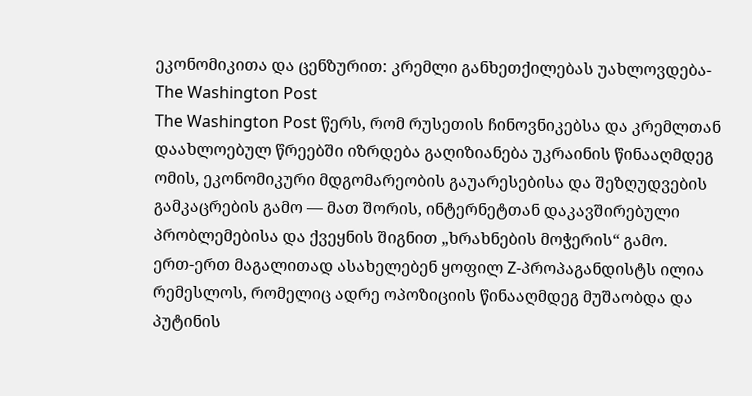ეკონომიკითა და ცენზურით: კრემლი განხეთქილებას უახლოვდება-The Washington Post
The Washington Post წერს, რომ რუსეთის ჩინოვნიკებსა და კრემლთან დაახლოებულ წრეებში იზრდება გაღიზიანება უკრაინის წინააღმდეგ ომის, ეკონომიკური მდგომარეობის გაუარესებისა და შეზღუდვების გამკაცრების გამო — მათ შორის, ინტერნეტთან დაკავშირებული პრობლემებისა და ქვეყნის შიგნით „ხრახნების მოჭერის“ გამო.
ერთ-ერთ მაგალითად ასახელებენ ყოფილ Z-პროპაგანდისტს ილია რემესლოს, რომელიც ადრე ოპოზიციის წინააღმდეგ მუშაობდა და პუტინის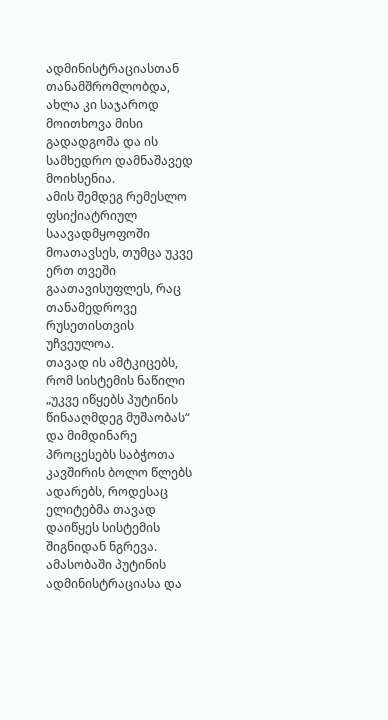ადმინისტრაციასთან თანამშრომლობდა, ახლა კი საჯაროდ მოითხოვა მისი გადადგომა და ის სამხედრო დამნაშავედ მოიხსენია.
ამის შემდეგ რემესლო ფსიქიატრიულ საავადმყოფოში მოათავსეს, თუმცა უკვე ერთ თვეში გაათავისუფლეს, რაც თანამედროვე რუსეთისთვის უჩვეულოა.
თავად ის ამტკიცებს, რომ სისტემის ნაწილი „უკვე იწყებს პუტინის წინააღმდეგ მუშაობას“ და მიმდინარე პროცესებს საბჭოთა კავშირის ბოლო წლებს ადარებს, როდესაც ელიტებმა თავად დაიწყეს სისტემის შიგნიდან ნგრევა.
ამასობაში პუტინის ადმინისტრაციასა და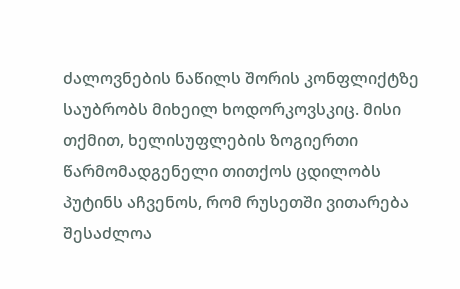ძალოვნების ნაწილს შორის კონფლიქტზე საუბრობს მიხეილ ხოდორკოვსკიც. მისი თქმით, ხელისუფლების ზოგიერთი წარმომადგენელი თითქოს ცდილობს პუტინს აჩვენოს, რომ რუსეთში ვითარება შესაძლოა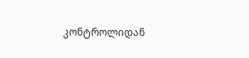კონტროლიდან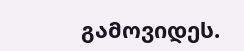გამოვიდეს.